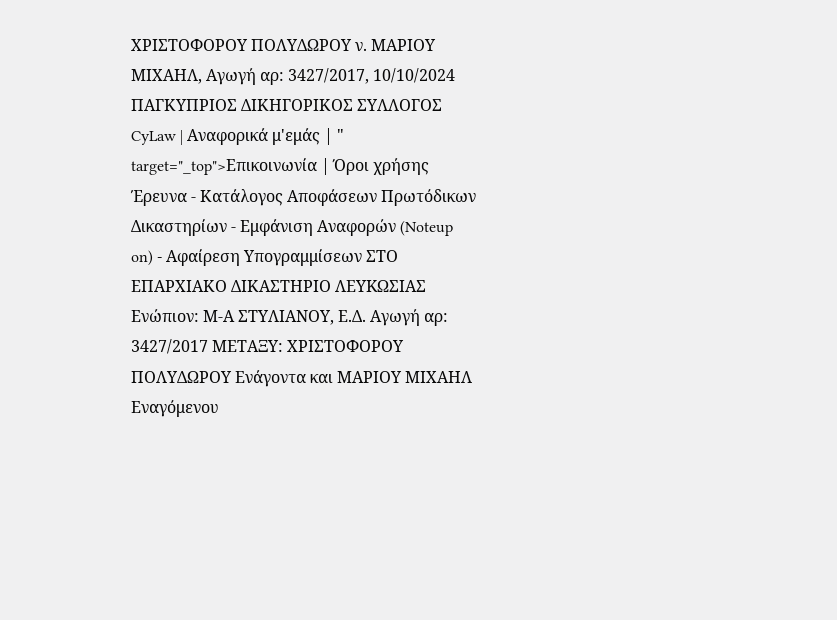ΧΡΙΣΤΟΦΟΡΟΥ ΠΟΛΥΔΩΡΟΥ ν. ΜΑΡΙΟΥ ΜΙΧΑΗΛ, Αγωγή αρ: 3427/2017, 10/10/2024 ΠΑΓΚΥΠΡΙΟΣ ΔΙΚΗΓΟΡΙΚΟΣ ΣΥΛΛΟΓΟΣ CyLaw | Αναφορικά μ'εμάς | " target="_top">Επικοινωνία | Όροι χρήσης Έρευνα - Κατάλογος Αποφάσεων Πρωτόδικων Δικαστηρίων - Εμφάνιση Αναφορών (Noteup on) - Αφαίρεση Υπογραμμίσεων ΣΤΟ ΕΠΑΡΧΙΑΚΟ ΔΙΚΑΣΤΗΡΙΟ ΛΕYKΩΣΙΑΣ Ενώπιον: Μ-Α ΣΤΥΛΙΑΝΟΥ, Ε.Δ. Αγωγή αρ: 3427/2017 ΜΕΤΑΞΥ: ΧΡΙΣΤΟΦΟΡΟΥ ΠΟΛΥΔΩΡΟΥ Ενάγοντα και ΜΑΡΙΟΥ ΜΙΧΑΗΛ Εναγόμενου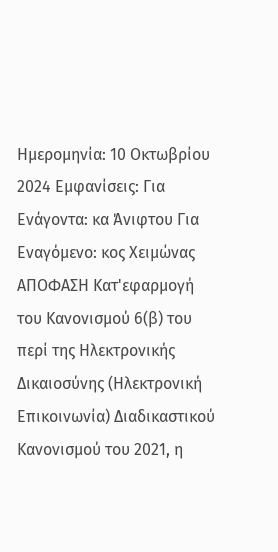Ημερομηνία: 10 Οκτωβρίου 2024 Εμφανίσεις: Για Ενάγοντα: κα Άνιφτου Για Εναγόμενο: κος Χειμώνας ΑΠΟΦΑΣΗ Κατ'εφαρμογή του Κανονισμού 6(β) του περί της Ηλεκτρονικής Δικαιοσύνης (Ηλεκτρονική Επικοινωνία) Διαδικαστικού Κανονισμού του 2021, η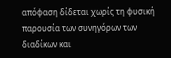απόφαση δίδεται χωρίς τη φυσική παρουσία των συνηγόρων των διαδίκων και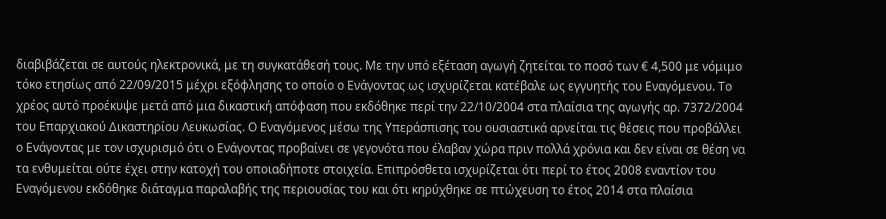διαβιβάζεται σε αυτούς ηλεκτρονικά, με τη συγκατάθεσή τους. Με την υπό εξέταση αγωγή ζητείται το ποσό των € 4,500 με νόμιμο τόκο ετησίως από 22/09/2015 μέχρι εξόφλησης το οποίο ο Ενάγοντας ως ισχυρίζεται κατέβαλε ως εγγυητής του Εναγόμενου. Το χρέος αυτό προέκυψε μετά από μια δικαστική απόφαση που εκδόθηκε περί την 22/10/2004 στα πλαίσια της αγωγής αρ. 7372/2004 του Επαρχιακού Δικαστηρίου Λευκωσίας. Ο Εναγόμενος μέσω της Υπεράσπισης του ουσιαστικά αρνείται τις θέσεις που προβάλλει ο Ενάγοντας με τον ισχυρισμό ότι ο Ενάγοντας προβαίνει σε γεγονότα που έλαβαν χώρα πριν πολλά χρόνια και δεν είναι σε θέση να τα ενθυμείται ούτε έχει στην κατοχή του οποιαδήποτε στοιχεία. Επιπρόσθετα ισχυρίζεται ότι περί το έτος 2008 εναντίον του Εναγόμενου εκδόθηκε διάταγμα παραλαβής της περιουσίας του και ότι κηρύχθηκε σε πτώχευση το έτος 2014 στα πλαίσια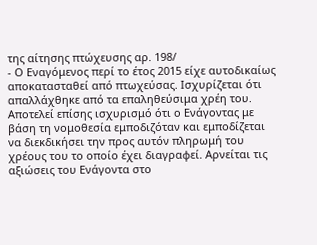της αίτησης πτώχευσης αρ. 198/
- Ο Εναγόμενος περί το έτος 2015 είχε αυτοδικαίως αποκατασταθεί από πτωχεύσας. Ισχυρίζεται ότι απαλλάχθηκε από τα επαληθεύσιμα χρέη του. Αποτελεί επίσης ισχυρισμό ότι ο Ενάγοντας με βάση τη νομοθεσία εμποδιζόταν και εμποδίζεται να διεκδικήσει την προς αυτόν πληρωμή του χρέους του το οποίο έχει διαγραφεί. Αρνείται τις αξιώσεις του Ενάγοντα στο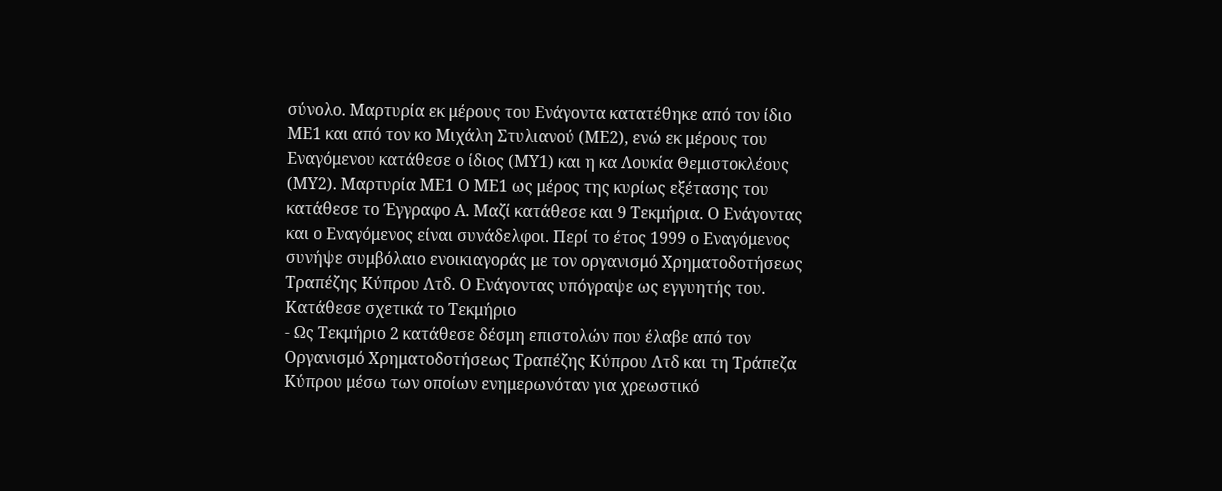σύνολο. Μαρτυρία εκ μέρους του Ενάγοντα κατατέθηκε από τον ίδιο ΜΕ1 και από τον κο Μιχάλη Στυλιανού (ΜΕ2), ενώ εκ μέρους του Εναγόμενου κατάθεσε ο ίδιος (ΜΥ1) και η κα Λουκία Θεμιστοκλέους (ΜΥ2). Μαρτυρία ΜΕ1 Ο ΜΕ1 ως μέρος της κυρίως εξέτασης του κατάθεσε το Έγγραφο Α. Μαζί κατάθεσε και 9 Τεκμήρια. Ο Ενάγοντας και ο Εναγόμενος είναι συνάδελφοι. Περί το έτος 1999 ο Εναγόμενος συνήψε συμβόλαιο ενοικιαγοράς με τον οργανισμό Χρηματοδοτήσεως Τραπέζης Κύπρου Λτδ. Ο Ενάγοντας υπόγραψε ως εγγυητής του. Κατάθεσε σχετικά το Τεκμήριο
- Ως Τεκμήριο 2 κατάθεσε δέσμη επιστολών που έλαβε από τον Οργανισμό Χρηματοδοτήσεως Τραπέζης Κύπρου Λτδ και τη Τράπεζα Κύπρου μέσω των οποίων ενημερωνόταν για χρεωστικό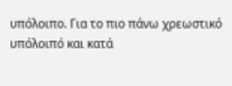υπόλοιπο. Για το πιο πάνω χρεωστικό υπόλοιπό και κατά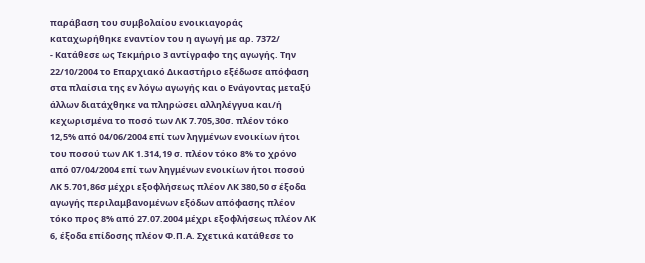παράβαση του συμβολαίου ενοικιαγοράς καταχωρήθηκε εναντίον του η αγωγή με αρ. 7372/
- Κατάθεσε ως Τεκμήριο 3 αντίγραφο της αγωγής. Την 22/10/2004 το Επαρχιακό Δικαστήριο εξέδωσε απόφαση στα πλαίσια της εν λόγω αγωγής και ο Ενάγοντας μεταξύ άλλων διατάχθηκε να πληρώσει αλληλέγγυα και/ή κεχωρισμένα το ποσό των ΛΚ 7.705,30σ. πλέον τόκο 12,5% από 04/06/2004 επί των ληγμένων ενοικίων ήτοι του ποσού των ΛΚ 1.314,19 σ. πλέον τόκο 8% το χρόνο από 07/04/2004 επί των ληγμένων ενοικίων ήτοι ποσού ΛΚ 5.701,86σ μέχρι εξοφλήσεως πλέον ΛΚ 380,50 σ έξοδα αγωγής περιλαμβανομένων εξόδων απόφασης πλέον τόκο προς 8% από 27.07.2004 μέχρι εξοφλήσεως πλέον ΛΚ 6, έξοδα επίδοσης πλέον Φ.Π.Α. Σχετικά κατάθεσε το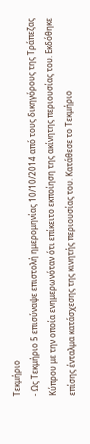Τεκμήριο
- Ως Τεκμήριο 5 επισύναψε επιστολή ημερομηνίας 10/10/2014 από τους δικηγόρους της Τράπεζας Κύπρου με την οποία ενημερωνόταν ότι επίκειτο εκποίηση της ακίνητης περιουσίας του. Εκδόθηκε επίσης ένταλμα κατάσχεσης της κινητής περιουσίας του. Κατάθεσε το Τεκμήριο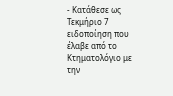- Κατάθεσε ως Τεκμήριο 7 ειδοποίηση που έλαβε από το Κτηματολόγιο με την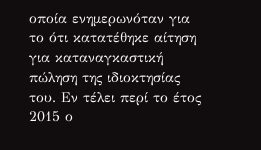οποία ενημερωνόταν για το ότι κατατέθηκε αίτηση για καταναγκαστική πώληση της ιδιοκτησίας του. Εν τέλει περί το έτος 2015 ο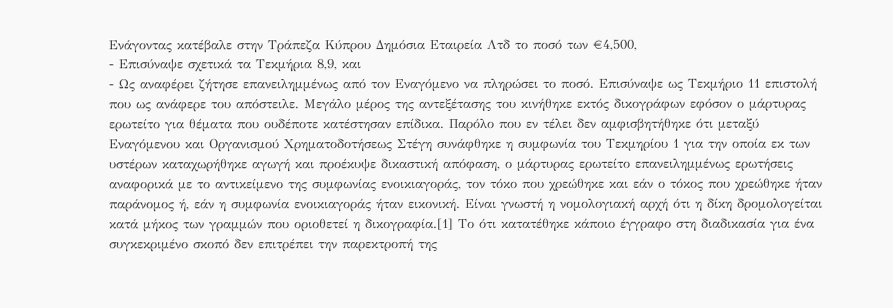Ενάγοντας κατέβαλε στην Τράπεζα Κύπρου Δημόσια Εταιρεία Λτδ το ποσό των €4,500,
- Επισύναψε σχετικά τα Τεκμήρια 8,9, και
- Ως αναφέρει ζήτησε επανειλημμένως από τον Εναγόμενο να πληρώσει το ποσό. Επισύναψε ως Τεκμήριο 11 επιστολή που ως ανάφερε του απόστειλε. Mεγάλο μέρος της αντεξέτασης του κινήθηκε εκτός δικογράφων εφόσον ο μάρτυρας ερωτείτο για θέματα που ουδέποτε κατέστησαν επίδικα. Παρόλο που εν τέλει δεν αμφισβητήθηκε ότι μεταξύ Εναγόμενου και Οργανισμού Χρηματοδοτήσεως Στέγη συνάφθηκε η συμφωνία του Τεκμηρίου 1 για την οποία εκ των υστέρων καταχωρήθηκε αγωγή και προέκυψε δικαστική απόφαση, ο μάρτυρας ερωτείτο επανειλημμένως ερωτήσεις αναφορικά με το αντικείμενο της συμφωνίας ενοικιαγοράς, τον τόκο που χρεώθηκε και εάν ο τόκος που χρεώθηκε ήταν παράνομος ή, εάν η συμφωνία ενοικιαγοράς ήταν εικονική. Είναι γνωστή η νομολογιακή αρχή ότι η δίκη δρομολογείται κατά μήκος των γραμμών που οριοθετεί η δικογραφία.[1] Το ότι κατατέθηκε κάποιο έγγραφο στη διαδικασία για ένα συγκεκριμένο σκοπό δεν επιτρέπει την παρεκτροπή της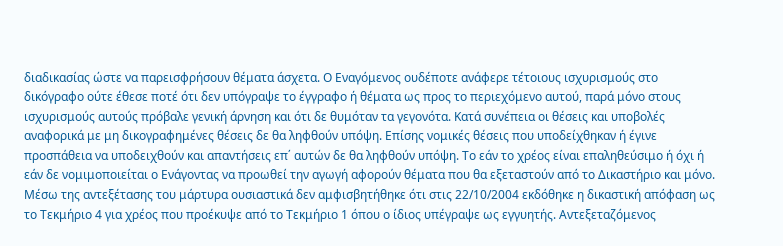διαδικασίας ώστε να παρεισφρήσουν θέματα άσχετα. Ο Εναγόμενος ουδέποτε ανάφερε τέτοιους ισχυρισμούς στο δικόγραφο ούτε έθεσε ποτέ ότι δεν υπόγραψε το έγγραφο ή θέματα ως προς το περιεχόμενο αυτού, παρά μόνο στους ισχυρισμούς αυτούς πρόβαλε γενική άρνηση και ότι δε θυμόταν τα γεγονότα. Κατά συνέπεια οι θέσεις και υποβολές αναφορικά με μη δικογραφημένες θέσεις δε θα ληφθούν υπόψη. Επίσης νομικές θέσεις που υποδείχθηκαν ή έγινε προσπάθεια να υποδειχθούν και απαντήσεις επ΄ αυτών δε θα ληφθούν υπόψη. Το εάν το χρέος είναι επαληθεύσιμο ή όχι ή εάν δε νομιμοποιείται ο Ενάγοντας να προωθεί την αγωγή αφορούν θέματα που θα εξεταστούν από το Δικαστήριο και μόνο. Μέσω της αντεξέτασης του μάρτυρα ουσιαστικά δεν αμφισβητήθηκε ότι στις 22/10/2004 εκδόθηκε η δικαστική απόφαση ως το Τεκμήριο 4 για χρέος που προέκυψε από το Τεκμήριο 1 όπου ο ίδιος υπέγραψε ως εγγυητής. Αντεξεταζόμενος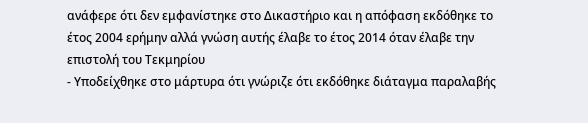ανάφερε ότι δεν εμφανίστηκε στο Δικαστήριο και η απόφαση εκδόθηκε το έτος 2004 ερήμην αλλά γνώση αυτής έλαβε το έτος 2014 όταν έλαβε την επιστολή του Τεκμηρίου
- Υποδείχθηκε στο μάρτυρα ότι γνώριζε ότι εκδόθηκε διάταγμα παραλαβής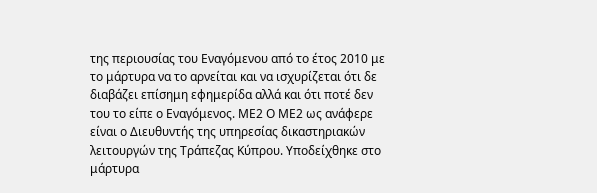της περιουσίας του Εναγόμενου από το έτος 2010 με το μάρτυρα να το αρνείται και να ισχυρίζεται ότι δε διαβάζει επίσημη εφημερίδα αλλά και ότι ποτέ δεν του το είπε ο Εναγόμενος. ΜΕ2 Ο ΜΕ2 ως ανάφερε είναι ο Διευθυντής της υπηρεσίας δικαστηριακών λειτουργών της Τράπεζας Κύπρου. Υποδείχθηκε στο μάρτυρα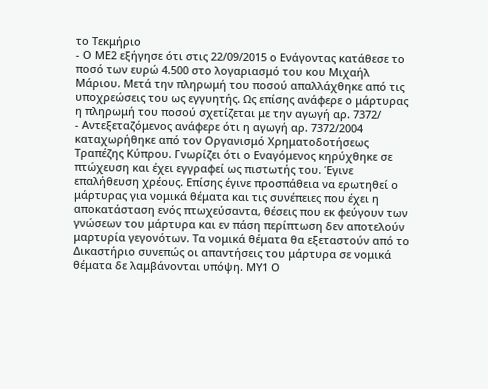το Τεκμήριο
- Ο ΜΕ2 εξήγησε ότι στις 22/09/2015 ο Ενάγοντας κατάθεσε το ποσό των ευρώ 4.500 στο λογαριασμό του κου Μιχαήλ Μάριου. Μετά την πληρωμή του ποσού απαλλάχθηκε από τις υποχρεώσεις του ως εγγυητής. Ως επίσης ανάφερε ο μάρτυρας η πληρωμή του ποσού σχετίζεται με την αγωγή αρ. 7372/
- Αντεξεταζόμενος ανάφερε ότι η αγωγή αρ. 7372/2004 καταχωρήθηκε από τον Οργανισμό Χρηματοδοτήσεως Τραπέζης Κύπρου. Γνωρίζει ότι ο Εναγόμενος κηρύχθηκε σε πτώχευση και έχει εγγραφεί ως πιστωτής του. Έγινε επαλήθευση χρέους. Επίσης έγινε προσπάθεια να ερωτηθεί ο μάρτυρας για νομικά θέματα και τις συνέπειες που έχει η αποκατάσταση ενός πτωχεύσαντα, θέσεις που εκ φεύγουν των γνώσεων του μάρτυρα και εν πάση περίπτωση δεν αποτελούν μαρτυρία γεγονότων. Τα νομικά θέματα θα εξεταστούν από το Δικαστήριο συνεπώς οι απαντήσεις του μάρτυρα σε νομικά θέματα δε λαμβάνονται υπόψη. ΜΥ1 Ο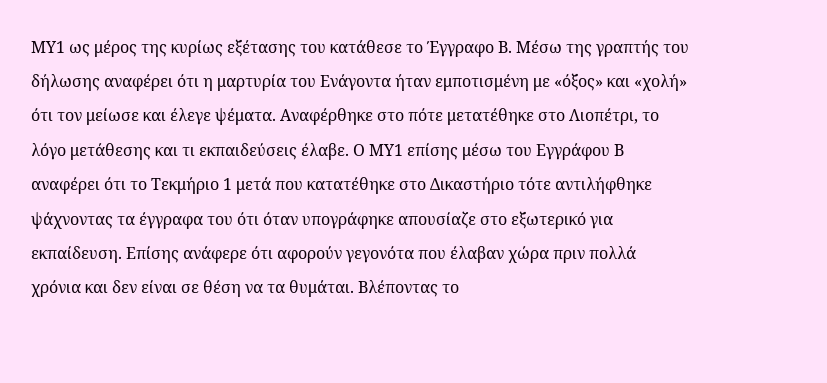ΜΥ1 ως μέρος της κυρίως εξέτασης του κατάθεσε το Έγγραφο Β. Μέσω της γραπτής του δήλωσης αναφέρει ότι η μαρτυρία του Ενάγοντα ήταν εμποτισμένη με «όξος» και «χολή» ότι τον μείωσε και έλεγε ψέματα. Αναφέρθηκε στο πότε μετατέθηκε στο Λιοπέτρι, το λόγο μετάθεσης και τι εκπαιδεύσεις έλαβε. Ο ΜΥ1 επίσης μέσω του Εγγράφου Β αναφέρει ότι το Τεκμήριο 1 μετά που κατατέθηκε στο Δικαστήριο τότε αντιλήφθηκε ψάχνοντας τα έγγραφα του ότι όταν υπογράφηκε απουσίαζε στο εξωτερικό για εκπαίδευση. Επίσης ανάφερε ότι αφορούν γεγονότα που έλαβαν χώρα πριν πολλά χρόνια και δεν είναι σε θέση να τα θυμάται. Βλέποντας το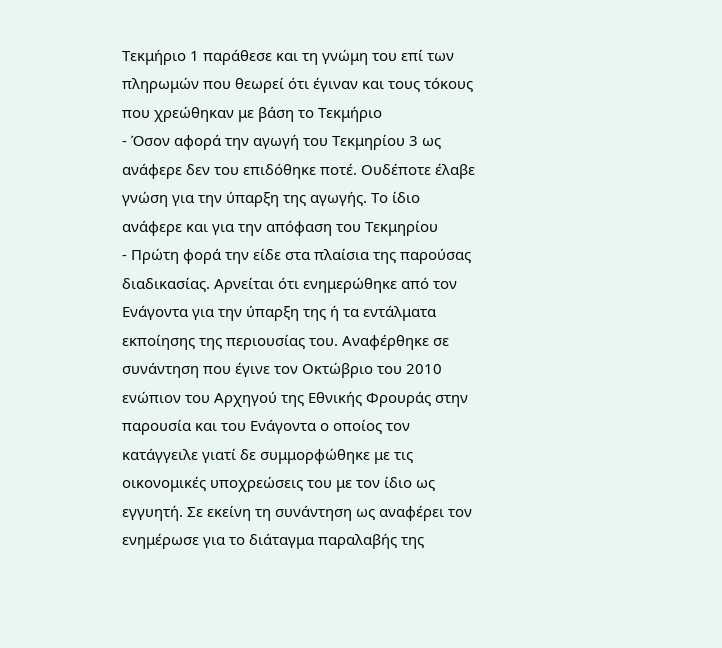Τεκμήριο 1 παράθεσε και τη γνώμη του επί των πληρωμών που θεωρεί ότι έγιναν και τους τόκους που χρεώθηκαν με βάση το Τεκμήριο
- Όσον αφορά την αγωγή του Τεκμηρίου 3 ως ανάφερε δεν του επιδόθηκε ποτέ. Ουδέποτε έλαβε γνώση για την ύπαρξη της αγωγής. Το ίδιο ανάφερε και για την απόφαση του Τεκμηρίου
- Πρώτη φορά την είδε στα πλαίσια της παρούσας διαδικασίας. Αρνείται ότι ενημερώθηκε από τον Ενάγοντα για την ύπαρξη της ή τα εντάλματα εκποίησης της περιουσίας του. Αναφέρθηκε σε συνάντηση που έγινε τον Οκτώβριο του 2010 ενώπιον του Αρχηγού της Εθνικής Φρουράς στην παρουσία και του Ενάγοντα ο οποίος τον κατάγγειλε γιατί δε συμμορφώθηκε με τις οικονομικές υποχρεώσεις του με τον ίδιο ως εγγυητή. Σε εκείνη τη συνάντηση ως αναφέρει τον ενημέρωσε για το διάταγμα παραλαβής της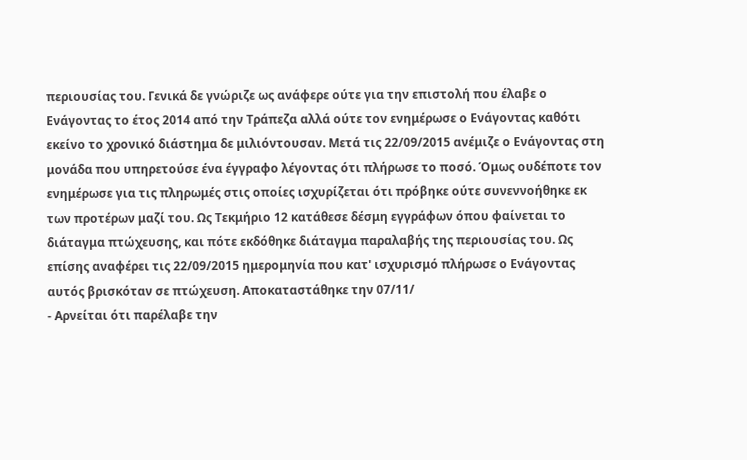περιουσίας του. Γενικά δε γνώριζε ως ανάφερε ούτε για την επιστολή που έλαβε ο Ενάγοντας το έτος 2014 από την Τράπεζα αλλά ούτε τον ενημέρωσε ο Ενάγοντας καθότι εκείνο το χρονικό διάστημα δε μιλιόντουσαν. Μετά τις 22/09/2015 ανέμιζε ο Ενάγοντας στη μονάδα που υπηρετούσε ένα έγγραφο λέγοντας ότι πλήρωσε το ποσό. Όμως ουδέποτε τον ενημέρωσε για τις πληρωμές στις οποίες ισχυρίζεται ότι πρόβηκε ούτε συνεννοήθηκε εκ των προτέρων μαζί του. Ως Τεκμήριο 12 κατάθεσε δέσμη εγγράφων όπου φαίνεται το διάταγμα πτώχευσης, και πότε εκδόθηκε διάταγμα παραλαβής της περιουσίας του. Ως επίσης αναφέρει τις 22/09/2015 ημερομηνία που κατ' ισχυρισμό πλήρωσε ο Ενάγοντας αυτός βρισκόταν σε πτώχευση. Αποκαταστάθηκε την 07/11/
- Αρνείται ότι παρέλαβε την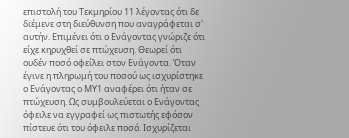επιστολή του Τεκμηρίου 11 λέγοντας ότι δε διέμενε στη διεύθυνση που αναγράφεται σ' αυτήν. Επιμένει ότι ο Ενάγοντας γνώριζε ότι είχε κηρυχθεί σε πτώχευση. Θεωρεί ότι ουδέν ποσό οφείλει στον Ενάγοντα. Όταν έγινε η πληρωμή του ποσού ως ισχυρίστηκε ο Ενάγοντας ο ΜΥ1 αναφέρει ότι ήταν σε πτώχευση. Ως συμβουλεύεται ο Ενάγοντας όφειλε να εγγραφεί ως πιστωτής εφόσον πίστευε ότι του όφειλε ποσό. Ισχυρίζεται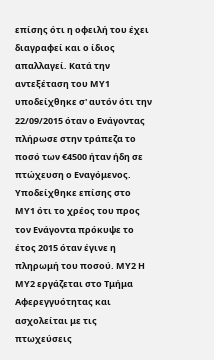επίσης ότι η οφειλή του έχει διαγραφεί και ο ίδιος απαλλαγεί. Κατά την αντεξέταση του ΜΥ1 υποδείχθηκε σ' αυτόν ότι την 22/09/2015 όταν ο Ενάγοντας πλήρωσε στην τράπεζα το ποσό των €4500 ήταν ήδη σε πτώχευση ο Εναγόμενος. Υποδείχθηκε επίσης στο ΜΥ1 ότι το χρέος του προς τον Ενάγοντα πρόκυψε το έτος 2015 όταν έγινε η πληρωμή του ποσού. ΜΥ2 Η ΜΥ2 εργάζεται στο Τμήμα Αφερεγγυότητας και ασχολείται με τις πτωχεύσεις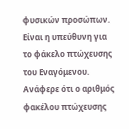φυσικών προσώπων. Είναι η υπεύθυνη για το φάκελο πτώχευσης του Εναγόμενου. Ανάφερε ότι ο αριθμός φακέλου πτώχευσης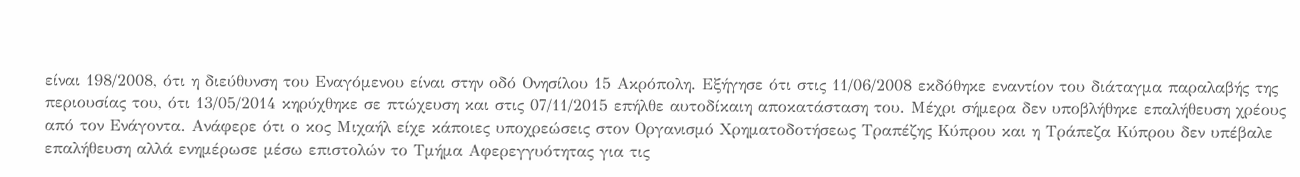είναι 198/2008, ότι η διεύθυνση του Εναγόμενου είναι στην οδό Ονησίλου 15 Ακρόπολη. Εξήγησε ότι στις 11/06/2008 εκδόθηκε εναντίον του διάταγμα παραλαβής της περιουσίας του, ότι 13/05/2014 κηρύχθηκε σε πτώχευση και στις 07/11/2015 επήλθε αυτοδίκαιη αποκατάσταση του. Μέχρι σήμερα δεν υποβλήθηκε επαλήθευση χρέους από τον Ενάγοντα. Ανάφερε ότι ο κος Μιχαήλ είχε κάποιες υποχρεώσεις στον Οργανισμό Χρηματοδοτήσεως Τραπέζης Κύπρου και η Τράπεζα Κύπρου δεν υπέβαλε επαλήθευση αλλά ενημέρωσε μέσω επιστολών το Τμήμα Αφερεγγυότητας για τις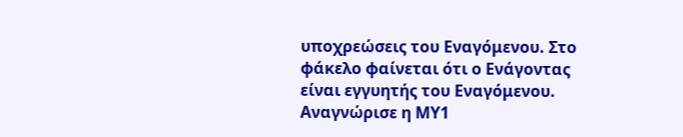υποχρεώσεις του Εναγόμενου. Στο φάκελο φαίνεται ότι ο Ενάγοντας είναι εγγυητής του Εναγόμενου. Αναγνώρισε η ΜΥ1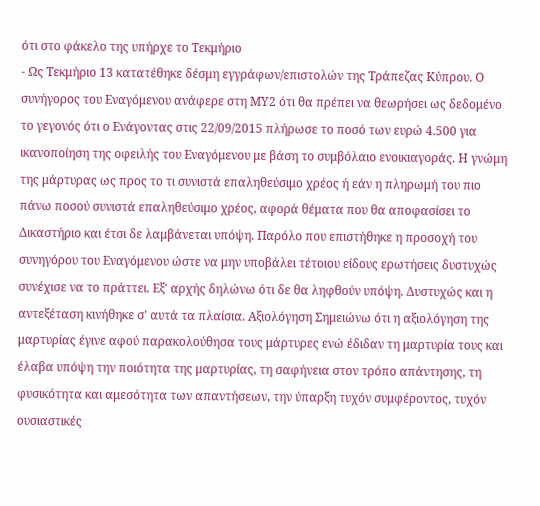ότι στο φάκελο της υπήρχε το Τεκμήριο
- Ως Τεκμήριο 13 κατατέθηκε δέσμη εγγράφων/επιστολών της Τράπεζας Κύπρου. Ο συνήγορος του Εναγόμενου ανάφερε στη ΜΥ2 ότι θα πρέπει να θεωρήσει ως δεδομένο το γεγονός ότι ο Ενάγοντας στις 22/09/2015 πλήρωσε το ποσό των ευρώ 4.500 για ικανοποίηση της οφειλής του Εναγόμενου με βάση το συμβόλαιο ενοικιαγοράς. Η γνώμη της μάρτυρας ως προς το τι συνιστά επαληθεύσιμο χρέος ή εάν η πληρωμή του πιο πάνω ποσού συνιστά επαληθεύσιμο χρέος, αφορά θέματα που θα αποφασίσει το Δικαστήριο και έτσι δε λαμβάνεται υπόψη. Παρόλο που επιστήθηκε η προσοχή του συνηγόρου του Εναγόμενου ώστε να μην υποβάλει τέτοιου είδους ερωτήσεις δυστυχώς συνέχισε να το πράττει. Εξ' αρχής δηλώνω ότι δε θα ληφθούν υπόψη. Δυστυχώς και η αντεξέταση κινήθηκε σ' αυτά τα πλαίσια. Αξιολόγηση Σημειώνω ότι η αξιολόγηση της μαρτυρίας έγινε αφού παρακολούθησα τους μάρτυρες ενώ έδιδαν τη μαρτυρία τους και έλαβα υπόψη την ποιότητα της μαρτυρίας, τη σαφήνεια στον τρόπο απάντησης, τη φυσικότητα και αμεσότητα των απαντήσεων, την ύπαρξη τυχόν συμφέροντος, τυχόν ουσιαστικές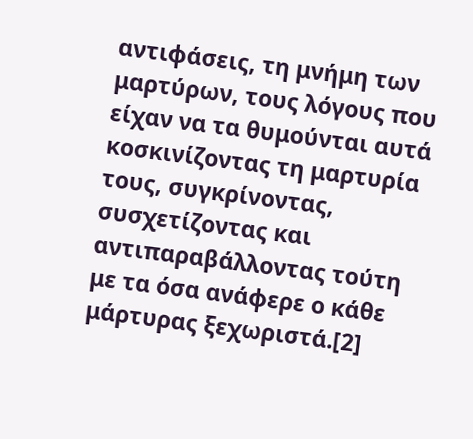αντιφάσεις, τη μνήμη των μαρτύρων, τους λόγους που είχαν να τα θυμούνται αυτά κοσκινίζοντας τη μαρτυρία τους, συγκρίνοντας, συσχετίζοντας και αντιπαραβάλλοντας τούτη με τα όσα ανάφερε ο κάθε μάρτυρας ξεχωριστά.[2]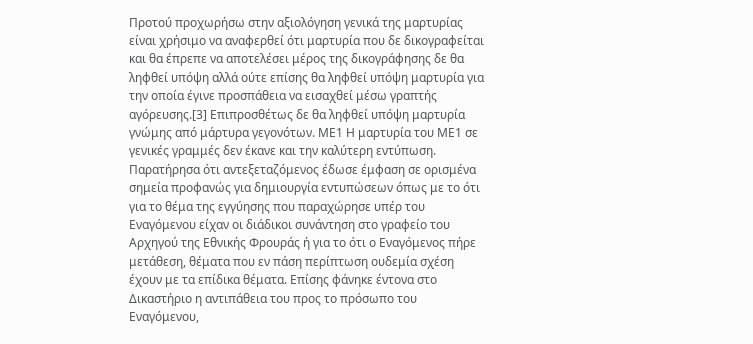Προτού προχωρήσω στην αξιολόγηση γενικά της μαρτυρίας είναι χρήσιμο να αναφερθεί ότι μαρτυρία που δε δικογραφείται και θα έπρεπε να αποτελέσει μέρος της δικογράφησης δε θα ληφθεί υπόψη αλλά ούτε επίσης θα ληφθεί υπόψη μαρτυρία για την οποία έγινε προσπάθεια να εισαχθεί μέσω γραπτής αγόρευσης.[3] Επιπροσθέτως δε θα ληφθεί υπόψη μαρτυρία γνώμης από μάρτυρα γεγονότων. ΜΕ1 Η μαρτυρία του ΜΕ1 σε γενικές γραμμές δεν έκανε και την καλύτερη εντύπωση. Παρατήρησα ότι αντεξεταζόμενος έδωσε έμφαση σε ορισμένα σημεία προφανώς για δημιουργία εντυπώσεων όπως με το ότι για το θέμα της εγγύησης που παραχώρησε υπέρ του Εναγόμενου είχαν οι διάδικοι συνάντηση στο γραφείο του Αρχηγού της Εθνικής Φρουράς ή για το ότι ο Εναγόμενος πήρε μετάθεση, θέματα που εν πάση περίπτωση ουδεμία σχέση έχουν με τα επίδικα θέματα. Επίσης φάνηκε έντονα στο Δικαστήριο η αντιπάθεια του προς το πρόσωπο του Εναγόμενου,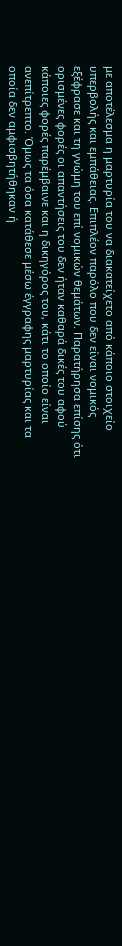με αποτέλεσμα η μαρτυρία του να διακατείχετο από κάποιο στοιχείο υπερβολής και εμπάθειας. Επιπλέον παρόλο που δεν είναι νομικός εξέφρασε και τη γνώμη του επί νομικών θεμάτων. Παρατήρησα επίσης ότι ορισμένες φορές οι απαντήσεις του δεν ήταν καθαρά δικές του αφού κάποιες φορές παρέμβαινε και η δικηγόρος του, κάτι το οποίο είναι ανεπίτρεπτο. Όμως τα όσα κατάθεσε μέσω έγγραφης μαρτυρίας και τα οποία δεν αμφισβητήθηκαν ή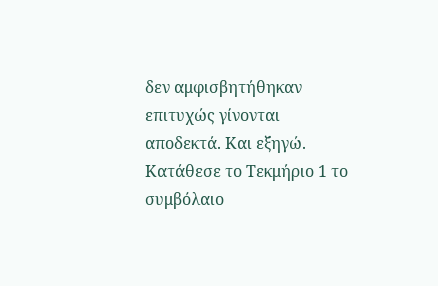δεν αμφισβητήθηκαν επιτυχώς γίνονται αποδεκτά. Και εξηγώ. Κατάθεσε το Τεκμήριο 1 το συμβόλαιο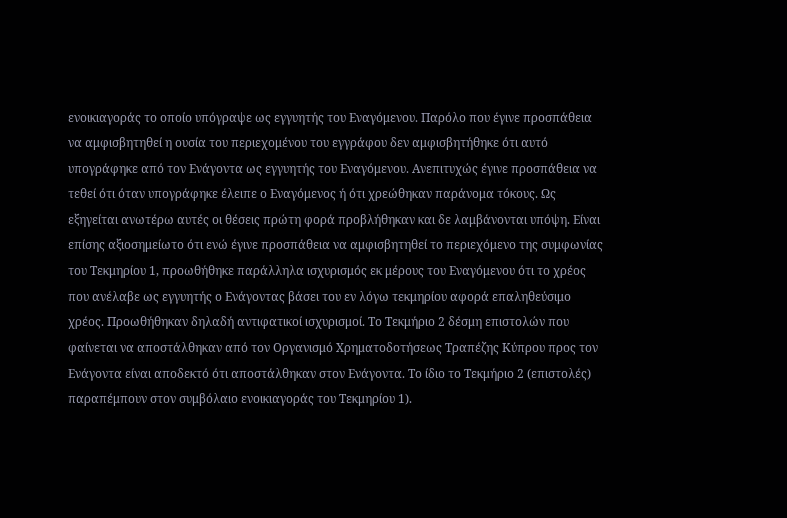ενοικιαγοράς το οποίο υπόγραψε ως εγγυητής του Εναγόμενου. Παρόλο που έγινε προσπάθεια να αμφισβητηθεί η ουσία του περιεχομένου του εγγράφου δεν αμφισβητήθηκε ότι αυτό υπογράφηκε από τον Ενάγοντα ως εγγυητής του Εναγόμενου. Ανεπιτυχώς έγινε προσπάθεια να τεθεί ότι όταν υπογράφηκε έλειπε ο Εναγόμενος ή ότι χρεώθηκαν παράνομα τόκους. Ως εξηγείται ανωτέρω αυτές οι θέσεις πρώτη φορά προβλήθηκαν και δε λαμβάνονται υπόψη. Είναι επίσης αξιοσημείωτο ότι ενώ έγινε προσπάθεια να αμφισβητηθεί το περιεχόμενο της συμφωνίας του Τεκμηρίου 1, προωθήθηκε παράλληλα ισχυρισμός εκ μέρους του Εναγόμενου ότι το χρέος που ανέλαβε ως εγγυητής ο Ενάγοντας βάσει του εν λόγω τεκμηρίου αφορά επαληθεύσιμο χρέος. Προωθήθηκαν δηλαδή αντιφατικοί ισχυρισμοί. Το Τεκμήριο 2 δέσμη επιστολών που φαίνεται να αποστάλθηκαν από τον Οργανισμό Χρηματοδοτήσεως Τραπέζης Κύπρου προς τον Ενάγοντα είναι αποδεκτό ότι αποστάλθηκαν στον Ενάγοντα. Το ίδιο το Τεκμήριο 2 (επιστολές) παραπέμπουν στον συμβόλαιο ενοικιαγοράς του Τεκμηρίου 1).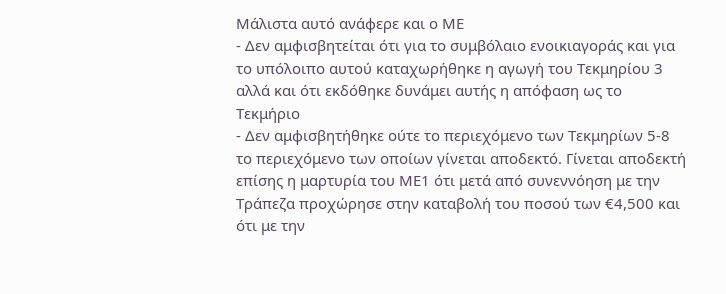Μάλιστα αυτό ανάφερε και ο ΜΕ
- Δεν αμφισβητείται ότι για το συμβόλαιο ενοικιαγοράς και για το υπόλοιπο αυτού καταχωρήθηκε η αγωγή του Τεκμηρίου 3 αλλά και ότι εκδόθηκε δυνάμει αυτής η απόφαση ως το Τεκμήριο
- Δεν αμφισβητήθηκε ούτε το περιεχόμενο των Τεκμηρίων 5-8 το περιεχόμενο των οποίων γίνεται αποδεκτό. Γίνεται αποδεκτή επίσης η μαρτυρία του ΜΕ1 ότι μετά από συνεννόηση με την Τράπεζα προχώρησε στην καταβολή του ποσού των €4,500 και ότι με την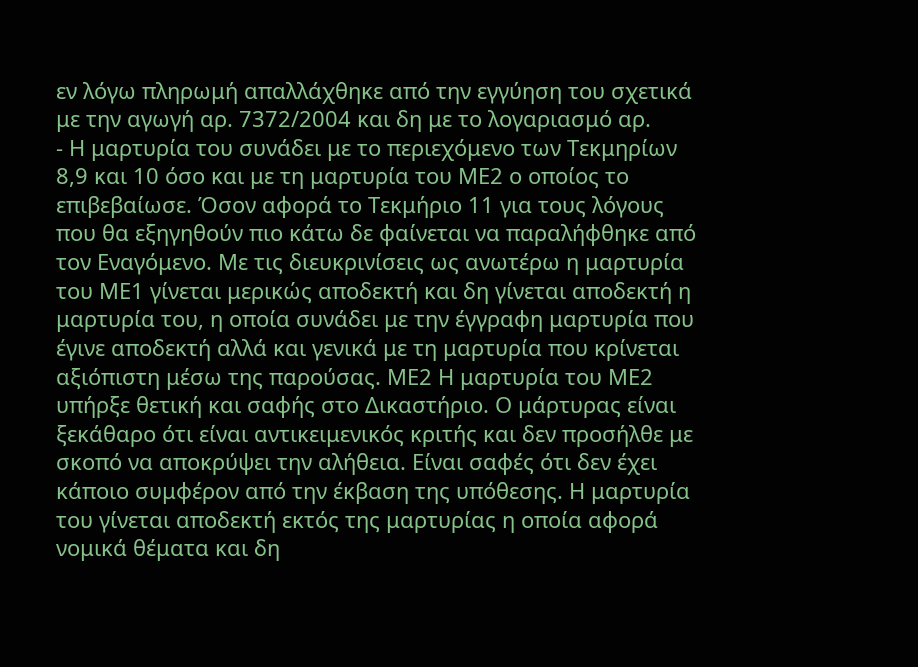εν λόγω πληρωμή απαλλάχθηκε από την εγγύηση του σχετικά με την αγωγή αρ. 7372/2004 και δη με το λογαριασμό αρ.
- Η μαρτυρία του συνάδει με το περιεχόμενο των Τεκμηρίων 8,9 και 10 όσο και με τη μαρτυρία του ΜΕ2 ο οποίος το επιβεβαίωσε. Όσον αφορά το Τεκμήριο 11 για τους λόγους που θα εξηγηθούν πιο κάτω δε φαίνεται να παραλήφθηκε από τον Εναγόμενο. Με τις διευκρινίσεις ως ανωτέρω η μαρτυρία του ΜΕ1 γίνεται μερικώς αποδεκτή και δη γίνεται αποδεκτή η μαρτυρία του, η οποία συνάδει με την έγγραφη μαρτυρία που έγινε αποδεκτή αλλά και γενικά με τη μαρτυρία που κρίνεται αξιόπιστη μέσω της παρούσας. ΜΕ2 Η μαρτυρία του ΜΕ2 υπήρξε θετική και σαφής στο Δικαστήριο. Ο μάρτυρας είναι ξεκάθαρο ότι είναι αντικειμενικός κριτής και δεν προσήλθε με σκοπό να αποκρύψει την αλήθεια. Είναι σαφές ότι δεν έχει κάποιο συμφέρον από την έκβαση της υπόθεσης. Η μαρτυρία του γίνεται αποδεκτή εκτός της μαρτυρίας η οποία αφορά νομικά θέματα και δη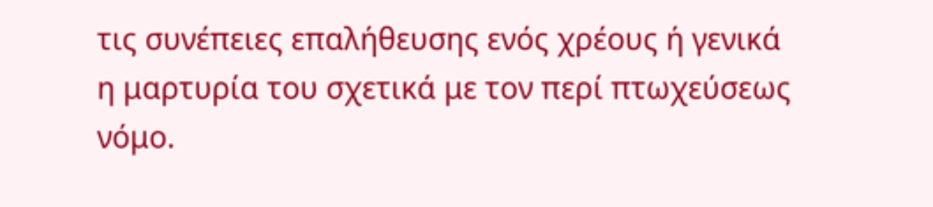τις συνέπειες επαλήθευσης ενός χρέους ή γενικά η μαρτυρία του σχετικά με τον περί πτωχεύσεως νόμο.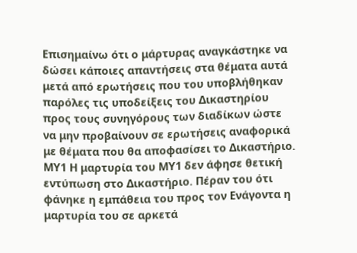Επισημαίνω ότι ο μάρτυρας αναγκάστηκε να δώσει κάποιες απαντήσεις στα θέματα αυτά μετά από ερωτήσεις που του υποβλήθηκαν παρόλες τις υποδείξεις του Δικαστηρίου προς τους συνηγόρους των διαδίκων ώστε να μην προβαίνουν σε ερωτήσεις αναφορικά με θέματα που θα αποφασίσει το Δικαστήριο. ΜΥ1 Η μαρτυρία του ΜΥ1 δεν άφησε θετική εντύπωση στο Δικαστήριο. Πέραν του ότι φάνηκε η εμπάθεια του προς τον Ενάγοντα η μαρτυρία του σε αρκετά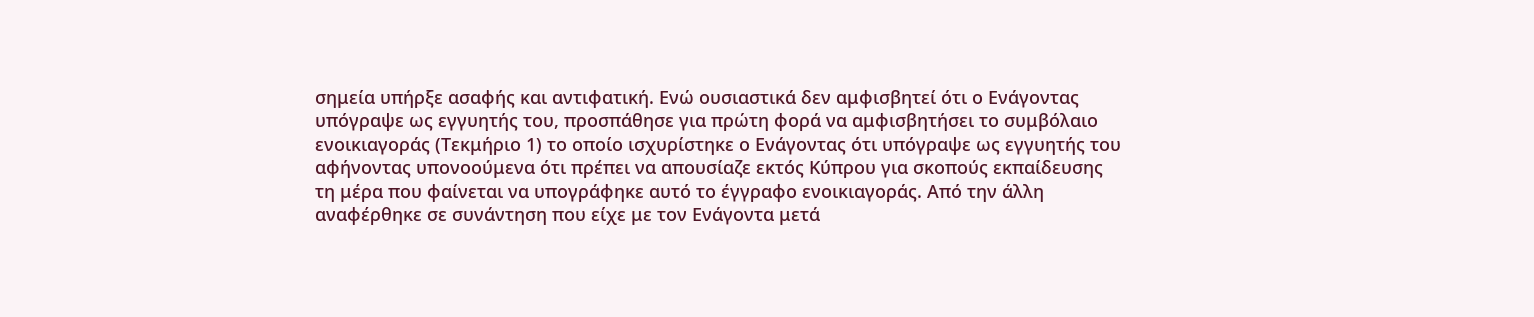σημεία υπήρξε ασαφής και αντιφατική. Ενώ ουσιαστικά δεν αμφισβητεί ότι ο Ενάγοντας υπόγραψε ως εγγυητής του, προσπάθησε για πρώτη φορά να αμφισβητήσει το συμβόλαιο ενοικιαγοράς (Τεκμήριο 1) το οποίο ισχυρίστηκε ο Ενάγοντας ότι υπόγραψε ως εγγυητής του αφήνοντας υπονοούμενα ότι πρέπει να απουσίαζε εκτός Κύπρου για σκοπούς εκπαίδευσης τη μέρα που φαίνεται να υπογράφηκε αυτό το έγγραφο ενοικιαγοράς. Από την άλλη αναφέρθηκε σε συνάντηση που είχε με τον Ενάγοντα μετά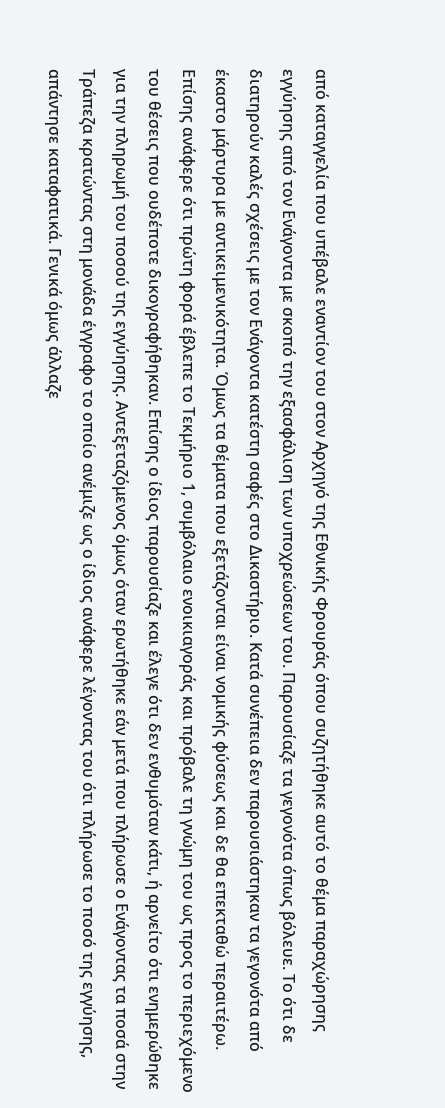από καταγγελία που υπέβαλε εναντίον του στον Αρχηγό της Εθνικής Φρουράς όπου συζητήθηκε αυτό το θέμα παραχώρησης εγγύησης από τον Ενάγοντα με σκοπό την εξασφάλιση των υποχρεώσεων του. Παρουσίαζε τα γεγονότα όπως βόλευε. Το ότι δε διατηρούν καλές σχέσεις με τον Ενάγοντα κατέστη σαφές στο Δικαστήριο. Κατά συνέπεια δεν παρουσιάστηκαν τα γεγονότα από έκαστο μάρτυρα με αντικειμενικότητα. Όμως τα θέματα που εξετάζονται είναι νομικής φύσεως και δε θα επεκταθώ περαιτέρω. Επίσης ανάφερε ότι πρώτη φορά έβλεπε το Τεκμήριο 1, συμβόλαιο ενοικιαγοράς και πρόβαλε τη γνώμη του ως προς το περιεχόμενο του θέσεις που ουδέποτε δικογραφήθηκαν. Επίσης ο ίδιος παρουσίαζε και έλεγε ότι δεν ενθυμόταν κάτι, ή αρνείτο ότι ενημερώθηκε για την πληρωμή του ποσού της εγγύησης. Αντεξεταζόμενος όμως όταν ερωτήθηκε εάν μετά που πλήρωσε ο Ενάγοντας τα ποσά στην Τράπεζα κρατώντας στη μονάδα έγγραφο το οποίο ανέμιζε ως ο ίδιος ανάφερε λέγοντας του ότι πλήρωσε το ποσό της εγγύησης, απάντησε καταφατικά. Γενικά όμως άλλαζε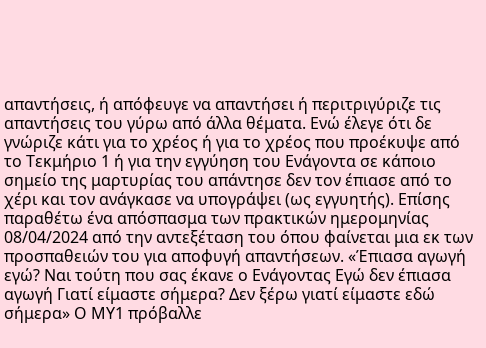απαντήσεις, ή απόφευγε να απαντήσει ή περιτριγύριζε τις απαντήσεις του γύρω από άλλα θέματα. Ενώ έλεγε ότι δε γνώριζε κάτι για το χρέος ή για το χρέος που προέκυψε από το Τεκμήριο 1 ή για την εγγύηση του Ενάγοντα σε κάποιο σημείο της μαρτυρίας του απάντησε δεν τον έπιασε από το χέρι και τον ανάγκασε να υπογράψει (ως εγγυητής). Επίσης παραθέτω ένα απόσπασμα των πρακτικών ημερομηνίας 08/04/2024 από την αντεξέταση του όπου φαίνεται μια εκ των προσπαθειών του για αποφυγή απαντήσεων. «Έπιασα αγωγή εγώ? Ναι τούτη που σας έκανε ο Ενάγοντας Εγώ δεν έπιασα αγωγή Γιατί είμαστε σήμερα? Δεν ξέρω γιατί είμαστε εδώ σήμερα» Ο ΜΥ1 πρόβαλλε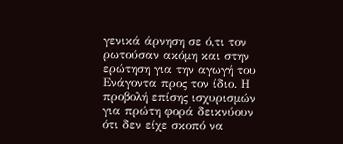γενικά άρνηση σε ό,τι τον ρωτούσαν ακόμη και στην ερώτηση για την αγωγή του Ενάγοντα προς τον ίδιο. Η προβολή επίσης ισχυρισμών για πρώτη φορά δεικνύουν ότι δεν είχε σκοπό να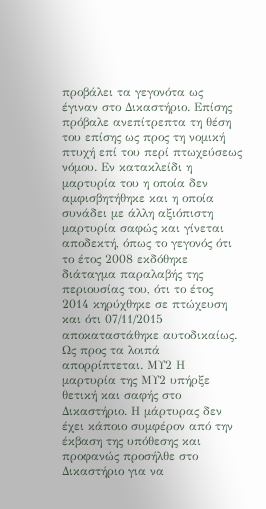προβάλει τα γεγονότα ως έγιναν στο Δικαστήριο. Επίσης πρόβαλε ανεπίτρεπτα τη θέση του επίσης ως προς τη νομική πτυχή επί του περί πτωχεύσεως νόμου. Εν κατακλείδι η μαρτυρία του η οποία δεν αμφισβητήθηκε και η οποία συνάδει με άλλη αξιόπιστη μαρτυρία σαφώς και γίνεται αποδεκτή, όπως το γεγονός ότι το έτος 2008 εκδόθηκε διάταγμα παραλαβής της περιουσίας του, ότι το έτος 2014 κηρύχθηκε σε πτώχευση και ότι 07/11/2015 αποκαταστάθηκε αυτοδικαίως. Ως προς τα λοιπά απορρίπτεται. ΜΥ2 Η μαρτυρία της ΜΥ2 υπήρξε θετική και σαφής στο Δικαστήριο. Η μάρτυρας δεν έχει κάποιο συμφέρον από την έκβαση της υπόθεσης και προφανώς προσήλθε στο Δικαστήριο για να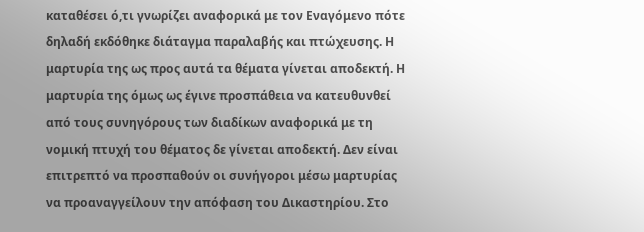καταθέσει ό,τι γνωρίζει αναφορικά με τον Εναγόμενο πότε δηλαδή εκδόθηκε διάταγμα παραλαβής και πτώχευσης. Η μαρτυρία της ως προς αυτά τα θέματα γίνεται αποδεκτή. Η μαρτυρία της όμως ως έγινε προσπάθεια να κατευθυνθεί από τους συνηγόρους των διαδίκων αναφορικά με τη νομική πτυχή του θέματος δε γίνεται αποδεκτή. Δεν είναι επιτρεπτό να προσπαθούν οι συνήγοροι μέσω μαρτυρίας να προαναγγείλουν την απόφαση του Δικαστηρίου. Στο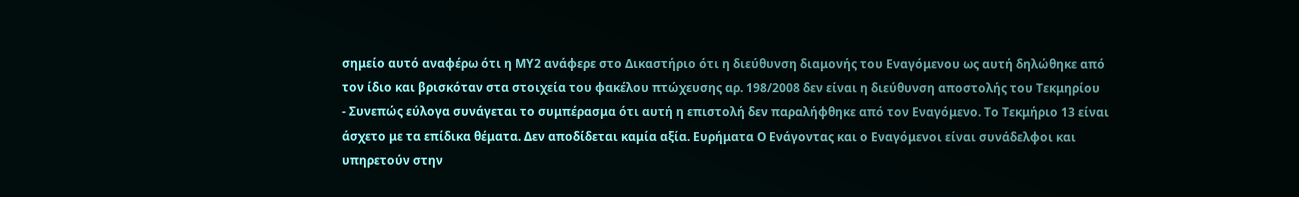σημείο αυτό αναφέρω ότι η ΜΥ2 ανάφερε στο Δικαστήριο ότι η διεύθυνση διαμονής του Εναγόμενου ως αυτή δηλώθηκε από τον ίδιο και βρισκόταν στα στοιχεία του φακέλου πτώχευσης αρ. 198/2008 δεν είναι η διεύθυνση αποστολής του Τεκμηρίου
- Συνεπώς εύλογα συνάγεται το συμπέρασμα ότι αυτή η επιστολή δεν παραλήφθηκε από τον Εναγόμενο. Το Τεκμήριο 13 είναι άσχετο με τα επίδικα θέματα. Δεν αποδίδεται καμία αξία. Ευρήματα Ο Ενάγοντας και ο Εναγόμενοι είναι συνάδελφοι και υπηρετούν στην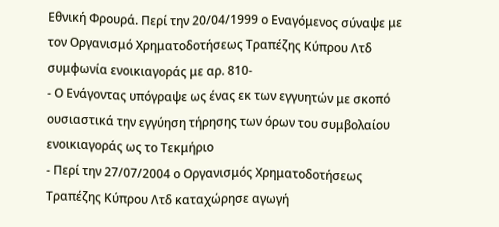Εθνική Φρουρά. Περί την 20/04/1999 ο Εναγόμενος σύναψε με τον Οργανισμό Χρηματοδοτήσεως Τραπέζης Κύπρου Λτδ συμφωνία ενοικιαγοράς με αρ. 810-
- Ο Ενάγοντας υπόγραψε ως ένας εκ των εγγυητών με σκοπό ουσιαστικά την εγγύηση τήρησης των όρων του συμβολαίου ενοικιαγοράς ως το Τεκμήριο
- Περί την 27/07/2004 ο Οργανισμός Χρηματοδοτήσεως Τραπέζης Κύπρου Λτδ καταχώρησε αγωγή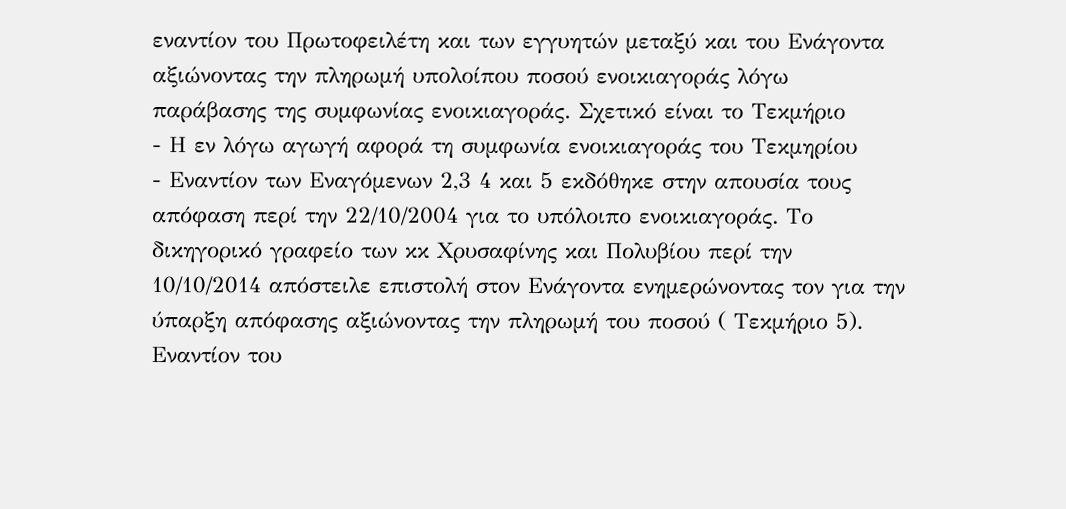εναντίον του Πρωτοφειλέτη και των εγγυητών μεταξύ και του Ενάγοντα αξιώνοντας την πληρωμή υπολοίπου ποσού ενοικιαγοράς λόγω παράβασης της συμφωνίας ενοικιαγοράς. Σχετικό είναι το Τεκμήριο
- Η εν λόγω αγωγή αφορά τη συμφωνία ενοικιαγοράς του Τεκμηρίου
- Εναντίον των Εναγόμενων 2,3 4 και 5 εκδόθηκε στην απουσία τους απόφαση περί την 22/10/2004 για το υπόλοιπο ενοικιαγοράς. Το δικηγορικό γραφείο των κκ Χρυσαφίνης και Πολυβίου περί την 10/10/2014 απόστειλε επιστολή στον Ενάγοντα ενημερώνοντας τον για την ύπαρξη απόφασης αξιώνοντας την πληρωμή του ποσού ( Τεκμήριο 5). Εναντίον του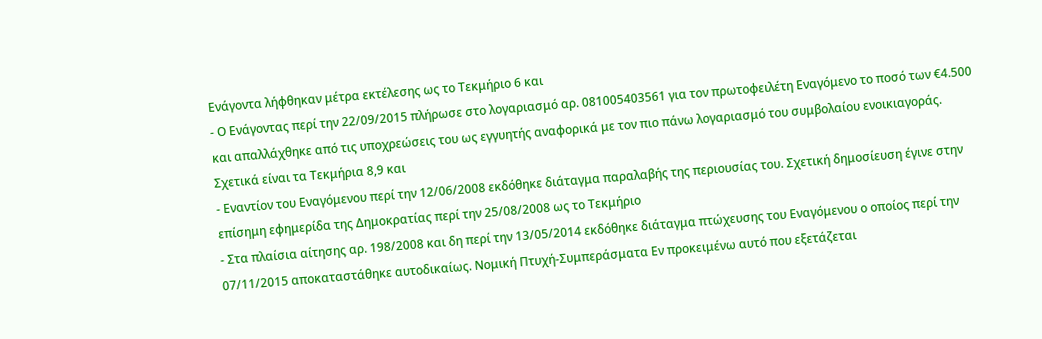Ενάγοντα λήφθηκαν μέτρα εκτέλεσης ως το Τεκμήριο 6 και
- Ο Ενάγοντας περί την 22/09/2015 πλήρωσε στο λογαριασμό αρ. 081005403561 για τον πρωτοφειλέτη Εναγόμενο το ποσό των €4.500 και απαλλάχθηκε από τις υποχρεώσεις του ως εγγυητής αναφορικά με τον πιο πάνω λογαριασμό του συμβολαίου ενοικιαγοράς. Σχετικά είναι τα Τεκμήρια 8,9 και
- Εναντίον του Εναγόμενου περί την 12/06/2008 εκδόθηκε διάταγμα παραλαβής της περιουσίας του. Σχετική δημοσίευση έγινε στην επίσημη εφημερίδα της Δημοκρατίας περί την 25/08/2008 ως το Τεκμήριο
- Στα πλαίσια αίτησης αρ. 198/2008 και δη περί την 13/05/2014 εκδόθηκε διάταγμα πτώχευσης του Εναγόμενου ο οποίος περί την 07/11/2015 αποκαταστάθηκε αυτοδικαίως. Νομική Πτυχή-Συμπεράσματα Εν προκειμένω αυτό που εξετάζεται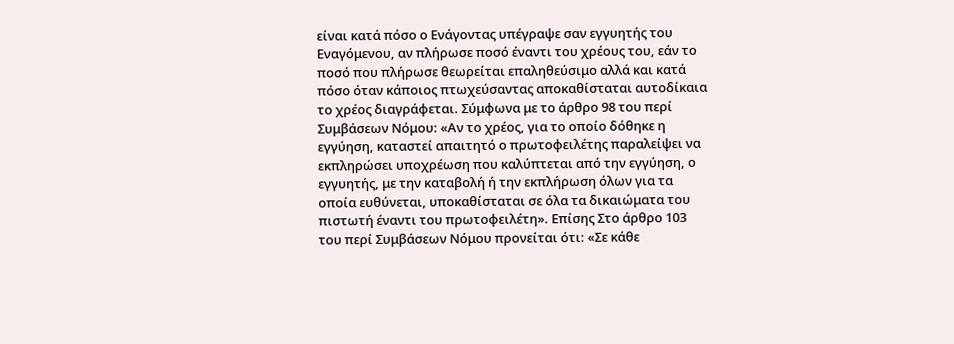είναι κατά πόσο ο Ενάγοντας υπέγραψε σαν εγγυητής του Εναγόμενου, αν πλήρωσε ποσό έναντι του χρέους του, εάν το ποσό που πλήρωσε θεωρείται επαληθεύσιμο αλλά και κατά πόσο όταν κάποιος πτωχεύσαντας αποκαθίσταται αυτοδίκαια το χρέος διαγράφεται. Σύμφωνα με το άρθρο 98 του περί Συμβάσεων Νόμου: «Αν το χρέος, για το οποίο δόθηκε η εγγύηση, καταστεί απαιτητό ο πρωτοφειλέτης παραλείψει να εκπληρώσει υποχρέωση που καλύπτεται από την εγγύηση, ο εγγυητής, με την καταβολή ή την εκπλήρωση όλων για τα οποία ευθύνεται, υποκαθίσταται σε όλα τα δικαιώματα του πιστωτή έναντι του πρωτοφειλέτη». Επίσης Στο άρθρο 103 του περί Συμβάσεων Νόμου προνείται ότι: «Σε κάθε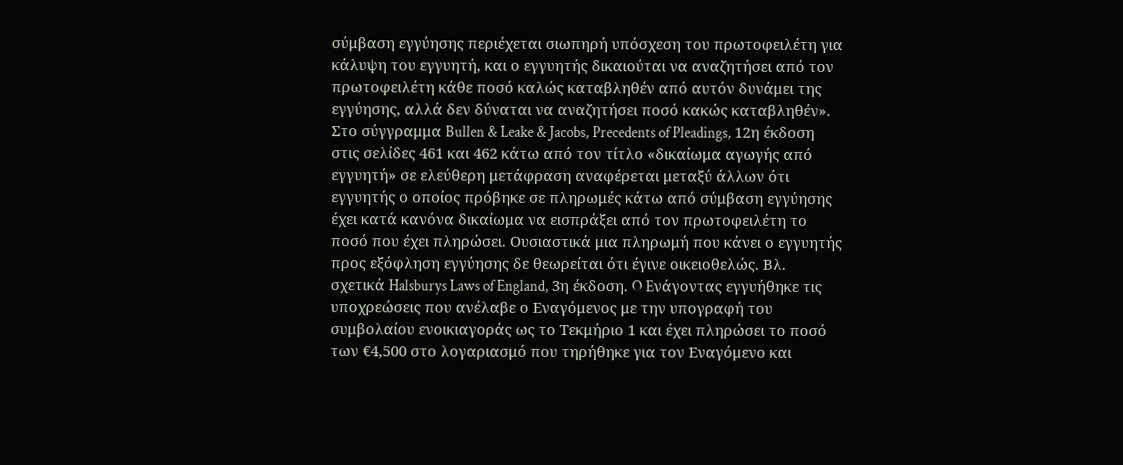σύμβαση εγγύησης περιέχεται σιωπηρή υπόσχεση του πρωτοφειλέτη για κάλυψη του εγγυητή, και ο εγγυητής δικαιούται να αναζητήσει από τον πρωτοφειλέτη κάθε ποσό καλώς καταβληθέν από αυτόν δυνάμει της εγγύησης, αλλά δεν δύναται να αναζητήσει ποσό κακώς καταβληθέν». Στο σύγγραμμα Bullen & Leake & Jacobs, Precedents of Pleadings, 12η έκδοση στις σελίδες 461 και 462 κάτω από τον τίτλο «δικαίωμα αγωγής από εγγυητή» σε ελεύθερη μετάφραση αναφέρεται μεταξύ άλλων ότι εγγυητής ο οποίος πρόβηκε σε πληρωμές κάτω από σύμβαση εγγύησης έχει κατά κανόνα δικαίωμα να εισπράξει από τον πρωτοφειλέτη το ποσό που έχει πληρώσει. Ουσιαστικά μια πληρωμή που κάνει ο εγγυητής προς εξόφληση εγγύησης δε θεωρείται ότι έγινε οικειοθελώς. Βλ. σχετικά Halsburys Laws of England, 3η έκδοση. O Eνάγοντας εγγυήθηκε τις υποχρεώσεις που ανέλαβε ο Εναγόμενος με την υπογραφή του συμβολαίου ενοικιαγοράς ως το Τεκμήριο 1 και έχει πληρώσει το ποσό των €4,500 στο λογαριασμό που τηρήθηκε για τον Εναγόμενο και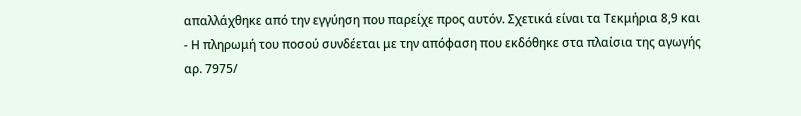απαλλάχθηκε από την εγγύηση που παρείχε προς αυτόν. Σχετικά είναι τα Τεκμήρια 8,9 και
- Η πληρωμή του ποσού συνδέεται με την απόφαση που εκδόθηκε στα πλαίσια της αγωγής αρ. 7975/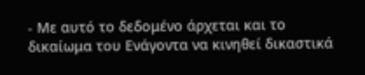- Με αυτό το δεδομένο άρχεται και το δικαίωμα του Ενάγοντα να κινηθεί δικαστικά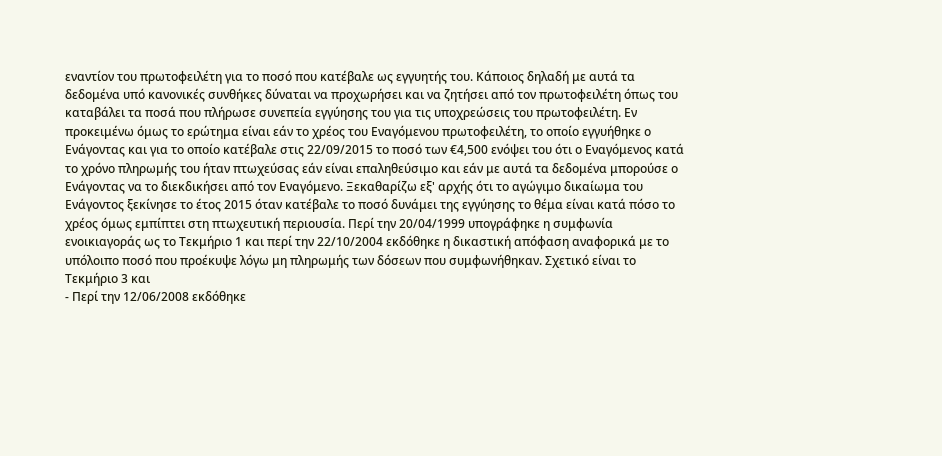εναντίον του πρωτοφειλέτη για το ποσό που κατέβαλε ως εγγυητής του. Κάποιος δηλαδή με αυτά τα δεδομένα υπό κανονικές συνθήκες δύναται να προχωρήσει και να ζητήσει από τον πρωτοφειλέτη όπως του καταβάλει τα ποσά που πλήρωσε συνεπεία εγγύησης του για τις υποχρεώσεις του πρωτοφειλέτη. Εν προκειμένω όμως το ερώτημα είναι εάν το χρέος του Εναγόμενου πρωτοφειλέτη, το οποίο εγγυήθηκε ο Ενάγοντας και για το οποίο κατέβαλε στις 22/09/2015 το ποσό των €4,500 ενόψει του ότι ο Εναγόμενος κατά το χρόνο πληρωμής του ήταν πτωχεύσας εάν είναι επαληθεύσιμο και εάν με αυτά τα δεδομένα μπορούσε ο Ενάγοντας να το διεκδικήσει από τον Εναγόμενο. Ξεκαθαρίζω εξ' αρχής ότι το αγώγιμο δικαίωμα του Ενάγοντος ξεκίνησε το έτος 2015 όταν κατέβαλε το ποσό δυνάμει της εγγύησης το θέμα είναι κατά πόσο το χρέος όμως εμπίπτει στη πτωχευτική περιουσία. Περί την 20/04/1999 υπογράφηκε η συμφωνία ενοικιαγοράς ως το Τεκμήριο 1 και περί την 22/10/2004 εκδόθηκε η δικαστική απόφαση αναφορικά με το υπόλοιπο ποσό που προέκυψε λόγω μη πληρωμής των δόσεων που συμφωνήθηκαν. Σχετικό είναι το Τεκμήριο 3 και
- Περί την 12/06/2008 εκδόθηκε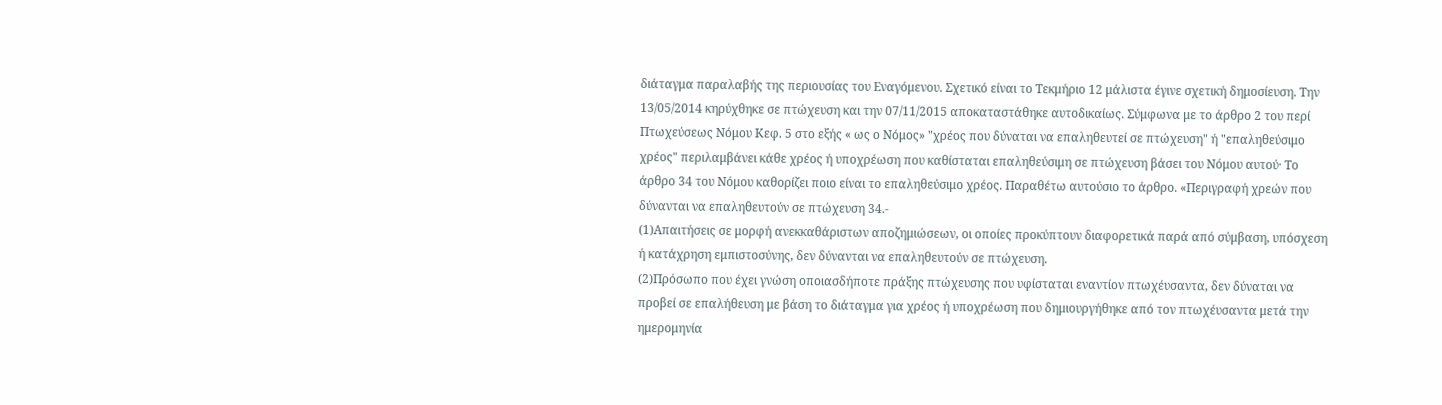διάταγμα παραλαβής της περιουσίας του Εναγόμενου. Σχετικό είναι το Τεκμήριο 12 μάλιστα έγινε σχετική δημοσίευση. Την 13/05/2014 κηρύχθηκε σε πτώχευση και την 07/11/2015 αποκαταστάθηκε αυτοδικαίως. Σύμφωνα με το άρθρο 2 του περί Πτωχεύσεως Νόμου Κεφ. 5 στο εξής « ως ο Νόμος» "χρέος που δύναται να επαληθευτεί σε πτώχευση" ή "επαληθεύσιμο χρέος" περιλαμβάνει κάθε χρέος ή υποχρέωση που καθίσταται επαληθεύσιμη σε πτώχευση βάσει του Νόμου αυτού· Το άρθρο 34 του Νόμου καθορίζει ποιο είναι το επαληθεύσιμο χρέος. Παραθέτω αυτούσιο το άρθρο. «Περιγραφή χρεών που δύνανται να επαληθευτούν σε πτώχευση 34.-
(1)Απαιτήσεις σε μορφή ανεκκαθάριστων αποζημιώσεων, οι οποίες προκύπτουν διαφορετικά παρά από σύμβαση, υπόσχεση ή κατάχρηση εμπιστοσύνης, δεν δύνανται να επαληθευτούν σε πτώχευση.
(2)Πρόσωπο που έχει γνώση οποιασδήποτε πράξης πτώχευσης που υφίσταται εναντίον πτωχέυσαντα, δεν δύναται να προβεί σε επαλήθευση με βάση το διάταγμα για χρέος ή υποχρέωση που δημιουργήθηκε από τον πτωχέυσαντα μετά την ημερομηνία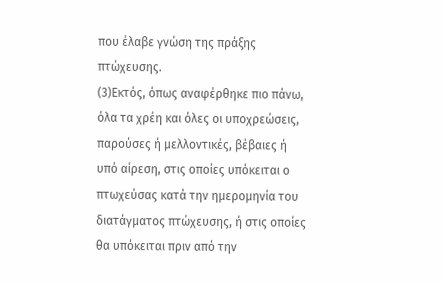που έλαβε γνώση της πράξης πτώχευσης.
(3)Εκτός, όπως αναφέρθηκε πιο πάνω, όλα τα χρέη και όλες οι υποχρεώσεις, παρούσες ή μελλοντικές, βέβαιες ή υπό αίρεση, στις οποίες υπόκειται ο πτωχεύσας κατά την ημερομηνία του διατάγματος πτώχευσης, ή στις οποίες θα υπόκειται πριν από την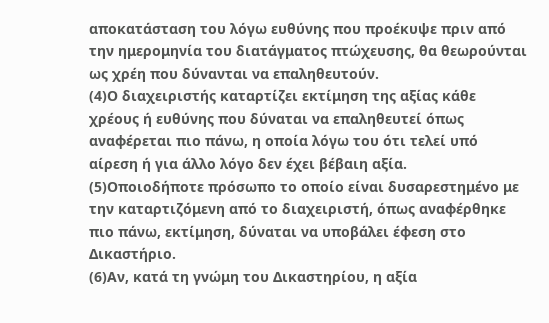αποκατάσταση του λόγω ευθύνης που προέκυψε πριν από την ημερομηνία του διατάγματος πτώχευσης, θα θεωρούνται ως χρέη που δύνανται να επαληθευτούν.
(4)Ο διαχειριστής καταρτίζει εκτίμηση της αξίας κάθε χρέους ή ευθύνης που δύναται να επαληθευτεί όπως αναφέρεται πιο πάνω, η οποία λόγω του ότι τελεί υπό αίρεση ή για άλλο λόγο δεν έχει βέβαιη αξία.
(5)Οποιοδήποτε πρόσωπο το οποίο είναι δυσαρεστημένο με την καταρτιζόμενη από το διαχειριστή, όπως αναφέρθηκε πιο πάνω, εκτίμηση, δύναται να υποβάλει έφεση στο Δικαστήριο.
(6)Αν, κατά τη γνώμη του Δικαστηρίου, η αξία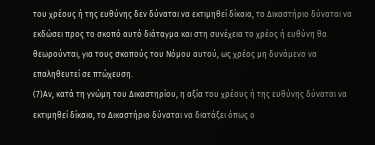του χρέους ή της ευθύνης δεν δύναται να εκτιμηθεί δίκαια, το Δικαστήριο δύναται να εκδώσει προς το σκοπό αυτό διάταγμα και στη συνέχεια το χρέος ή ευθύνη θα θεωρούνται, για τους σκοπούς του Νόμου αυτού, ως χρέος μη δυνάμενο να επαληθευτεί σε πτώχευση.
(7)Αν, κατά τη γνώμη του Δικαστηρίου, η αξία του χρέους ή της ευθύνης δύναται να εκτιμηθεί δίκαια, το Δικαστήριο δύναται να διατάξει όπως ο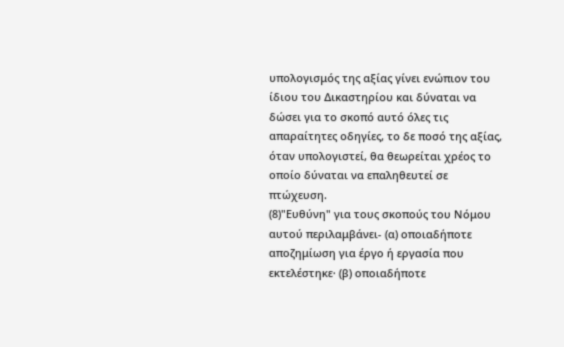υπολογισμός της αξίας γίνει ενώπιον του ίδιου του Δικαστηρίου και δύναται να δώσει για το σκοπό αυτό όλες τις απαραίτητες οδηγίες, το δε ποσό της αξίας, όταν υπολογιστεί, θα θεωρείται χρέος το οποίο δύναται να επαληθευτεί σε πτώχευση.
(8)"Ευθύνη" για τους σκοπούς του Νόμου αυτού περιλαμβάνει- (α) οποιαδήποτε αποζημίωση για έργο ή εργασία που εκτελέστηκε· (β) οποιαδήποτε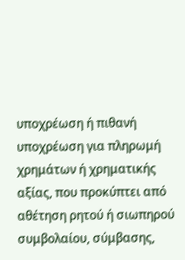υποχρέωση ή πιθανή υποχρέωση για πληρωμή χρημάτων ή χρηματικής αξίας, που προκύπτει από αθέτηση ρητού ή σιωπηρού συμβολαίου, σύμβασης,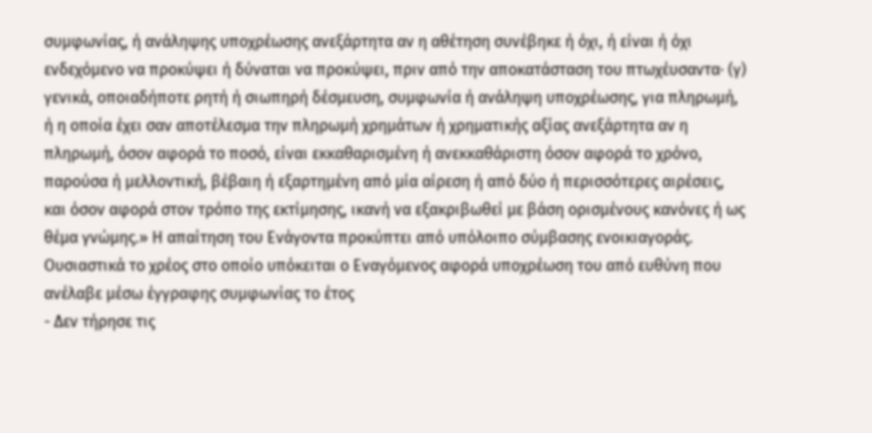συμφωνίας, ή ανάληψης υποχρέωσης ανεξάρτητα αν η αθέτηση συνέβηκε ή όχι, ή είναι ή όχι ενδεχόμενο να προκύψει ή δύναται να προκύψει, πριν από την αποκατάσταση του πτωχέυσαντα· (γ) γενικά, οποιαδήποτε ρητή ή σιωπηρή δέσμευση, συμφωνία ή ανάληψη υποχρέωσης, για πληρωμή, ή η οποία έχει σαν αποτέλεσμα την πληρωμή χρημάτων ή χρηματικής αξίας ανεξάρτητα αν η πληρωμή, όσον αφορά το ποσό, είναι εκκαθαρισμένη ή ανεκκαθάριστη όσον αφορά το χρόνο, παρούσα ή μελλοντική, βέβαιη ή εξαρτημένη από μία αίρεση ή από δύο ή περισσότερες αιρέσεις, και όσον αφορά στον τρόπο της εκτίμησης, ικανή να εξακριβωθεί με βάση ορισμένους κανόνες ή ως θέμα γνώμης.» Η απαίτηση του Ενάγοντα προκύπτει από υπόλοιπο σύμβασης ενοικιαγοράς. Ουσιαστικά το χρέος στο οποίο υπόκειται ο Εναγόμενος αφορά υποχρέωση του από ευθύνη που ανέλαβε μέσω έγγραφης συμφωνίας το έτος
- Δεν τήρησε τις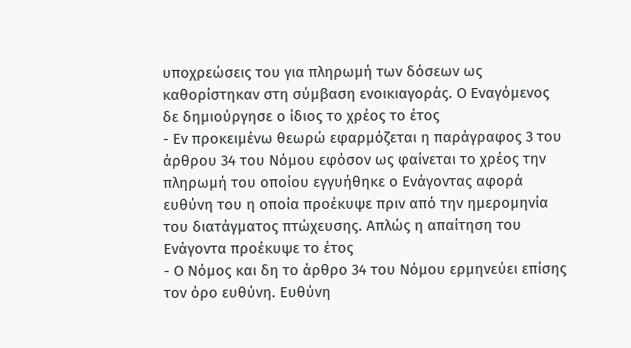υποχρεώσεις του για πληρωμή των δόσεων ως καθορίστηκαν στη σύμβαση ενοικιαγοράς. Ο Εναγόμενος δε δημιούργησε ο ίδιος το χρέος το έτος
- Εν προκειμένω θεωρώ εφαρμόζεται η παράγραφος 3 του άρθρου 34 του Νόμου εφόσον ως φαίνεται το χρέος την πληρωμή του οποίου εγγυήθηκε ο Ενάγοντας αφορά ευθύνη του η οποία προέκυψε πριν από την ημερομηνία του διατάγματος πτώχευσης. Απλώς η απαίτηση του Ενάγοντα προέκυψε το έτος
- Ο Νόμος και δη το άρθρο 34 του Νόμου ερμηνεύει επίσης τον όρο ευθύνη. Ευθύνη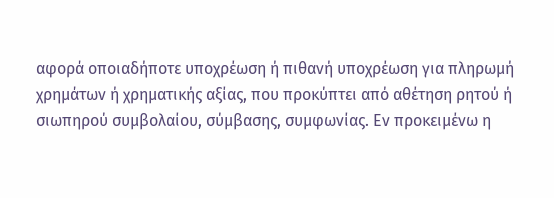αφορά οποιαδήποτε υποχρέωση ή πιθανή υποχρέωση για πληρωμή χρημάτων ή χρηματικής αξίας, που προκύπτει από αθέτηση ρητού ή σιωπηρού συμβολαίου, σύμβασης, συμφωνίας. Εν προκειμένω η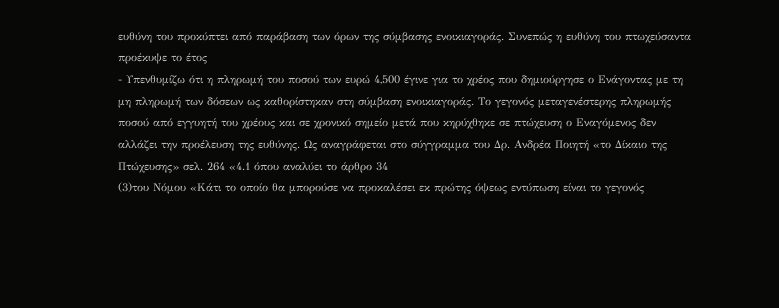ευθύνη του προκύπτει από παράβαση των όρων της σύμβασης ενοικιαγοράς. Συνεπώς η ευθύνη του πτωχεύσαντα προέκυψε το έτος
- Υπενθυμίζω ότι η πληρωμή του ποσού των ευρώ 4,500 έγινε για το χρέος που δημιούργησε ο Ενάγοντας με τη μη πληρωμή των δόσεων ως καθορίστηκαν στη σύμβαση ενοικιαγοράς. Το γεγονός μεταγενέστερης πληρωμής ποσού από εγγυητή του χρέους και σε χρονικό σημείο μετά που κηρύχθηκε σε πτώχευση ο Εναγόμενος δεν αλλάζει την προέλευση της ευθύνης. Ως αναγράφεται στο σύγγραμμα του Δρ. Ανδρέα Ποιητή «το Δίκαιο της Πτώχευσης» σελ. 264 «4.1 όπου αναλύει το άρθρο 34
(3)του Νόμου «Κάτι το οποίο θα μπορούσε να προκαλέσει εκ πρώτης όψεως εντύπωση είναι το γεγονός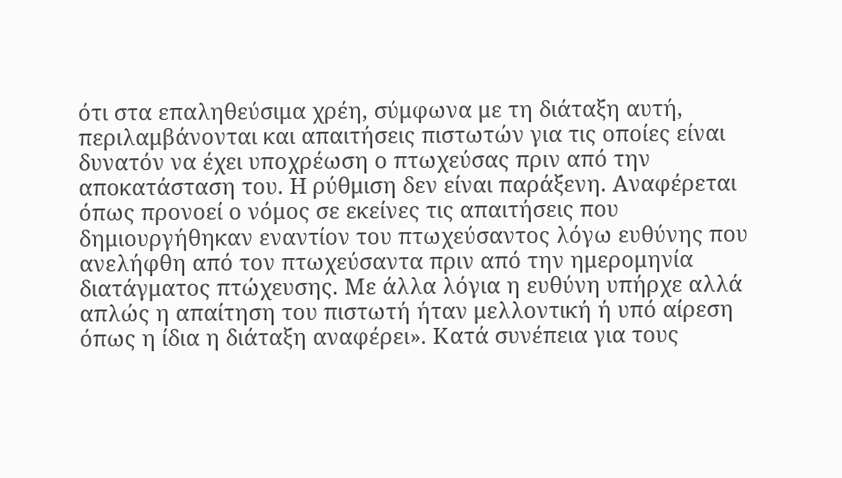ότι στα επαληθεύσιμα χρέη, σύμφωνα με τη διάταξη αυτή, περιλαμβάνονται και απαιτήσεις πιστωτών για τις οποίες είναι δυνατόν να έχει υποχρέωση ο πτωχεύσας πριν από την αποκατάσταση του. Η ρύθμιση δεν είναι παράξενη. Αναφέρεται όπως προνοεί ο νόμος σε εκείνες τις απαιτήσεις που δημιουργήθηκαν εναντίον του πτωχεύσαντος λόγω ευθύνης που ανελήφθη από τον πτωχεύσαντα πριν από την ημερομηνία διατάγματος πτώχευσης. Με άλλα λόγια η ευθύνη υπήρχε αλλά απλώς η απαίτηση του πιστωτή ήταν μελλοντική ή υπό αίρεση όπως η ίδια η διάταξη αναφέρει». Κατά συνέπεια για τους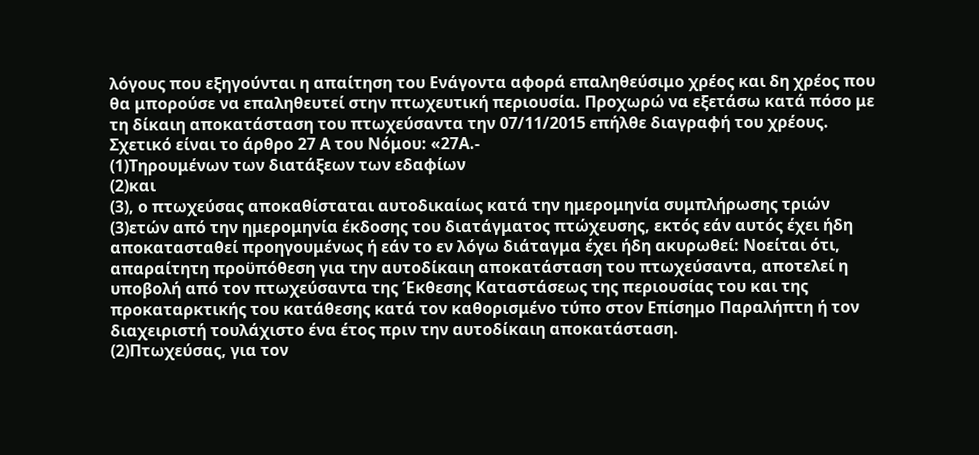λόγους που εξηγούνται η απαίτηση του Ενάγοντα αφορά επαληθεύσιμο χρέος και δη χρέος που θα μπορούσε να επαληθευτεί στην πτωχευτική περιουσία. Προχωρώ να εξετάσω κατά πόσο με τη δίκαιη αποκατάσταση του πτωχεύσαντα την 07/11/2015 επήλθε διαγραφή του χρέους. Σχετικό είναι το άρθρο 27 Α του Νόμου: «27Α.-
(1)Τηρουμένων των διατάξεων των εδαφίων
(2)και
(3), ο πτωχεύσας αποκαθίσταται αυτοδικαίως κατά την ημερομηνία συμπλήρωσης τριών
(3)ετών από την ημερομηνία έκδοσης του διατάγματος πτώχευσης, εκτός εάν αυτός έχει ήδη αποκατασταθεί προηγουμένως ή εάν το εν λόγω διάταγμα έχει ήδη ακυρωθεί: Νοείται ότι, απαραίτητη προϋπόθεση για την αυτοδίκαιη αποκατάσταση του πτωχεύσαντα, αποτελεί η υποβολή από τον πτωχεύσαντα της Έκθεσης Καταστάσεως της περιουσίας του και της προκαταρκτικής του κατάθεσης κατά τον καθορισμένο τύπο στον Επίσημο Παραλήπτη ή τον διαχειριστή τουλάχιστο ένα έτος πριν την αυτοδίκαιη αποκατάσταση.
(2)Πτωχεύσας, για τον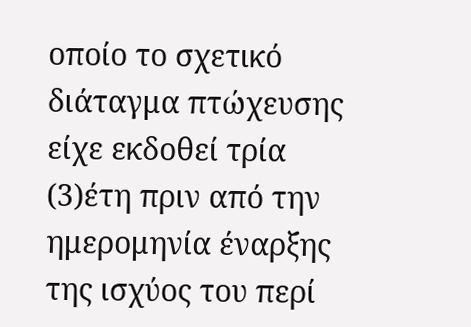οποίο το σχετικό διάταγμα πτώχευσης είχε εκδοθεί τρία
(3)έτη πριν από την ημερομηνία έναρξης της ισχύος του περί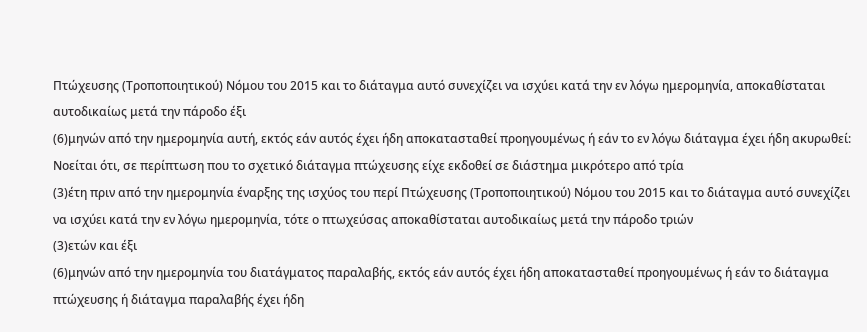Πτώχευσης (Τροποποιητικού) Νόμου του 2015 και το διάταγμα αυτό συνεχίζει να ισχύει κατά την εν λόγω ημερομηνία, αποκαθίσταται αυτοδικαίως μετά την πάροδο έξι
(6)μηνών από την ημερομηνία αυτή, εκτός εάν αυτός έχει ήδη αποκατασταθεί προηγουμένως ή εάν το εν λόγω διάταγμα έχει ήδη ακυρωθεί: Νοείται ότι, σε περίπτωση που το σχετικό διάταγμα πτώχευσης είχε εκδοθεί σε διάστημα μικρότερο από τρία
(3)έτη πριν από την ημερομηνία έναρξης της ισχύος του περί Πτώχευσης (Τροποποιητικού) Νόμου του 2015 και το διάταγμα αυτό συνεχίζει να ισχύει κατά την εν λόγω ημερομηνία, τότε ο πτωχεύσας αποκαθίσταται αυτοδικαίως μετά την πάροδο τριών
(3)ετών και έξι
(6)μηνών από την ημερομηνία του διατάγματος παραλαβής, εκτός εάν αυτός έχει ήδη αποκατασταθεί προηγουμένως ή εάν το διάταγμα πτώχευσης ή διάταγμα παραλαβής έχει ήδη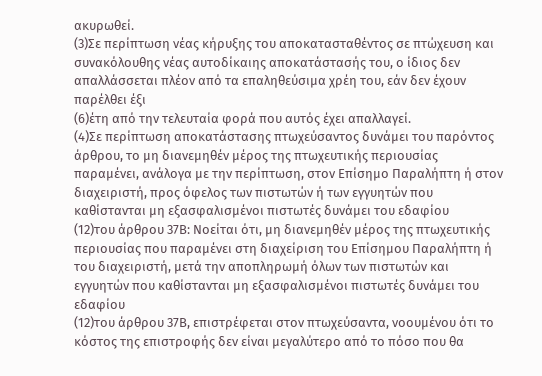ακυρωθεί.
(3)Σε περίπτωση νέας κήρυξης του αποκατασταθέντος σε πτώχευση και συνακόλουθης νέας αυτοδίκαιης αποκατάστασής του, ο ίδιος δεν απαλλάσσεται πλέον από τα επαληθεύσιμα χρέη του, εάν δεν έχουν παρέλθει έξι
(6)έτη από την τελευταία φορά που αυτός έχει απαλλαγεί.
(4)Σε περίπτωση αποκατάστασης πτωχεύσαντος δυνάμει του παρόντος άρθρου, το μη διανεμηθέν μέρος της πτωχευτικής περιουσίας παραμένει, ανάλογα με την περίπτωση, στον Επίσημο Παραλήπτη ή στον διαχειριστή, προς όφελος των πιστωτών ή των εγγυητών που καθίστανται μη εξασφαλισμένοι πιστωτές δυνάμει του εδαφίου
(12)του άρθρου 37Β: Νοείται ότι, μη διανεμηθέν μέρος της πτωχευτικής περιουσίας που παραμένει στη διαχείριση του Επίσημου Παραλήπτη ή του διαχειριστή, μετά την αποπληρωμή όλων των πιστωτών και εγγυητών που καθίστανται μη εξασφαλισμένοι πιστωτές δυνάμει του εδαφίου
(12)του άρθρου 37Β, επιστρέφεται στον πτωχεύσαντα, νοουμένου ότι το κόστος της επιστροφής δεν είναι μεγαλύτερο από το πόσο που θα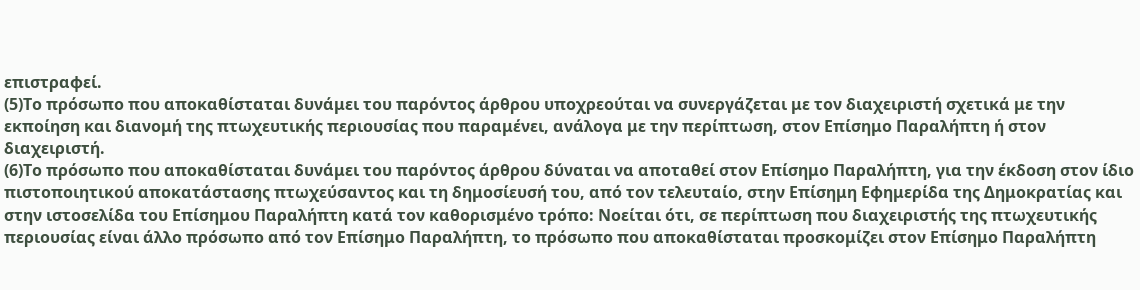επιστραφεί.
(5)Το πρόσωπο που αποκαθίσταται δυνάμει του παρόντος άρθρου υποχρεούται να συνεργάζεται με τον διαχειριστή σχετικά με την εκποίηση και διανομή της πτωχευτικής περιουσίας που παραμένει, ανάλογα με την περίπτωση, στον Επίσημο Παραλήπτη ή στον διαχειριστή.
(6)Το πρόσωπο που αποκαθίσταται δυνάμει του παρόντος άρθρου δύναται να αποταθεί στον Επίσημο Παραλήπτη, για την έκδοση στον ίδιο πιστοποιητικού αποκατάστασης πτωχεύσαντος και τη δημοσίευσή του, από τον τελευταίο, στην Επίσημη Εφημερίδα της Δημοκρατίας και στην ιστοσελίδα του Επίσημου Παραλήπτη κατά τον καθορισμένο τρόπο: Νοείται ότι, σε περίπτωση που διαχειριστής της πτωχευτικής περιουσίας είναι άλλο πρόσωπο από τον Επίσημο Παραλήπτη, το πρόσωπο που αποκαθίσταται προσκομίζει στον Επίσημο Παραλήπτη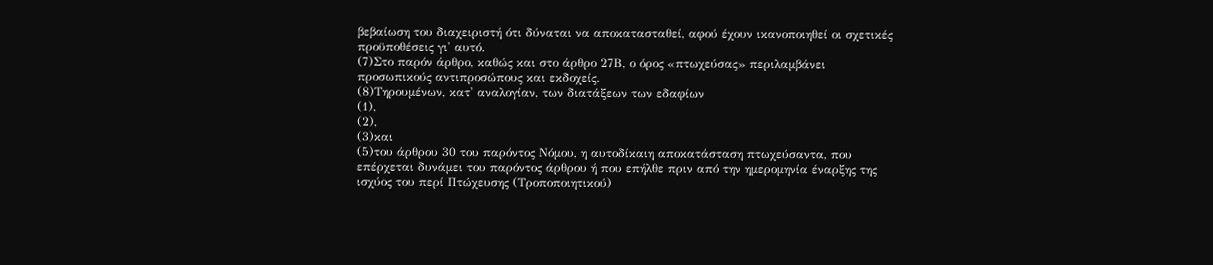βεβαίωση του διαχειριστή ότι δύναται να αποκατασταθεί, αφού έχουν ικανοποιηθεί οι σχετικές προϋποθέσεις γι' αυτό.
(7)Στο παρόν άρθρο, καθώς και στο άρθρο 27Β, ο όρος «πτωχεύσας» περιλαμβάνει προσωπικούς αντιπροσώπους και εκδοχείς.
(8)Τηρουμένων, κατ' αναλογίαν, των διατάξεων των εδαφίων
(1),
(2),
(3)και
(5)του άρθρου 30 του παρόντος Νόμου, η αυτοδίκαιη αποκατάσταση πτωχεύσαντα, που επέρχεται δυνάμει του παρόντος άρθρου ή που επήλθε πριν από την ημερομηνία έναρξης της ισχύος του περί Πτώχευσης (Τροποποιητικού)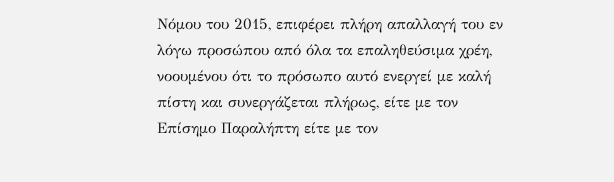Νόμου του 2015, επιφέρει πλήρη απαλλαγή του εν λόγω προσώπου από όλα τα επαληθεύσιμα χρέη, νοουμένου ότι το πρόσωπο αυτό ενεργεί με καλή πίστη και συνεργάζεται πλήρως, είτε με τον Επίσημο Παραλήπτη είτε με τον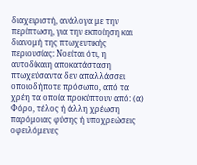διαχειριστή, ανάλογα με την περίπτωση, για την εκποίηση και διανομή της πτωχευτικής περιουσίας: Νοείται ότι, η αυτοδίκαιη αποκατάσταση πτωχεύσαντα δεν απαλλάσσει οποιοδήποτε πρόσωπο, από τα χρέη τα οποία προκύπτουν από: (α) Φόρο, τέλος ή άλλη χρέωση παρόμοιας φύσης ή υποχρεώσεις οφειλόμενες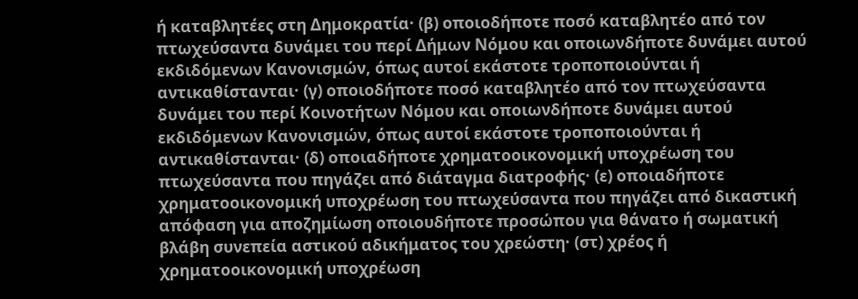ή καταβλητέες στη Δημοκρατία· (β) οποιοδήποτε ποσό καταβλητέο από τον πτωχεύσαντα δυνάμει του περί Δήμων Νόμου και οποιωνδήποτε δυνάμει αυτού εκδιδόμενων Κανονισμών, όπως αυτοί εκάστοτε τροποποιούνται ή αντικαθίστανται· (γ) οποιοδήποτε ποσό καταβλητέο από τον πτωχεύσαντα δυνάμει του περί Κοινοτήτων Νόμου και οποιωνδήποτε δυνάμει αυτού εκδιδόμενων Κανονισμών, όπως αυτοί εκάστοτε τροποποιούνται ή αντικαθίστανται· (δ) οποιαδήποτε χρηματοοικονομική υποχρέωση του πτωχεύσαντα που πηγάζει από διάταγμα διατροφής· (ε) οποιαδήποτε χρηματοοικονομική υποχρέωση του πτωχεύσαντα που πηγάζει από δικαστική απόφαση για αποζημίωση οποιουδήποτε προσώπου για θάνατο ή σωματική βλάβη συνεπεία αστικού αδικήματος του χρεώστη· (στ) χρέος ή χρηματοοικονομική υποχρέωση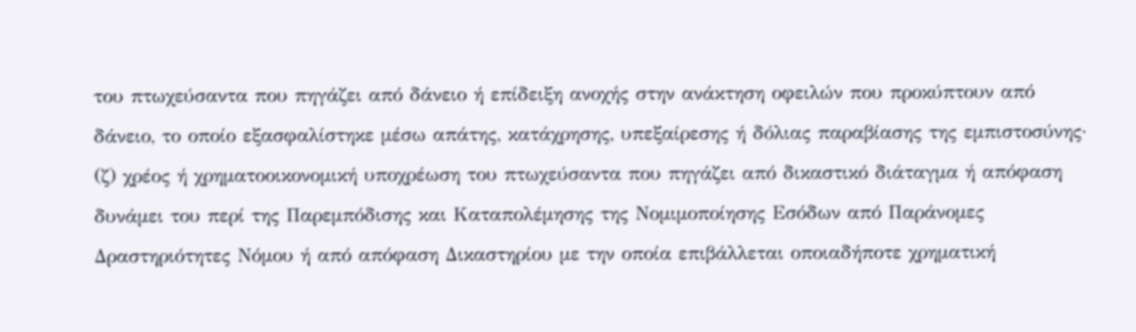του πτωχεύσαντα που πηγάζει από δάνειο ή επίδειξη ανοχής στην ανάκτηση οφειλών που προκύπτουν από δάνειο, το οποίο εξασφαλίστηκε μέσω απάτης, κατάχρησης, υπεξαίρεσης ή δόλιας παραβίασης της εμπιστοσύνης· (ζ) χρέος ή χρηματοοικονομική υποχρέωση του πτωχεύσαντα που πηγάζει από δικαστικό διάταγμα ή απόφαση δυνάμει του περί της Παρεμπόδισης και Καταπολέμησης της Νομιμοποίησης Εσόδων από Παράνομες Δραστηριότητες Νόμου ή από απόφαση Δικαστηρίου με την οποία επιβάλλεται οποιαδήποτε χρηματική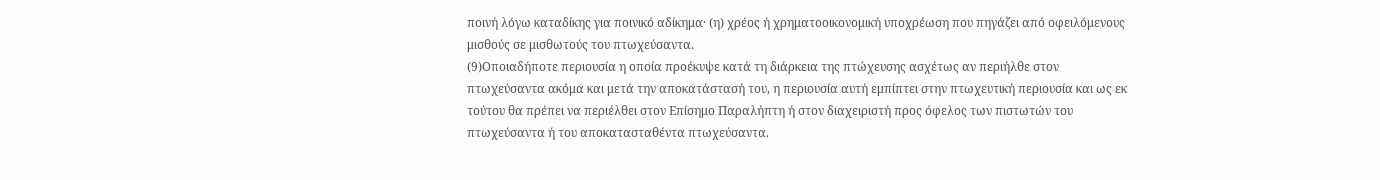ποινή λόγω καταδίκης για ποινικό αδίκημα· (η) χρέος ή χρηματοοικονομική υποχρέωση που πηγάζει από οφειλόμενους μισθούς σε μισθωτούς του πτωχεύσαντα.
(9)Οποιαδήποτε περιουσία η οποία προέκυψε κατά τη διάρκεια της πτώχευσης ασχέτως αν περιήλθε στον πτωχεύσαντα ακόμα και μετά την αποκατάστασή του, η περιουσία αυτή εμπίπτει στην πτωχευτική περιουσία και ως εκ τούτου θα πρέπει να περιέλθει στον Επίσημο Παραλήπτη ή στον διαχειριστή προς όφελος των πιστωτών του πτωχεύσαντα ή του αποκατασταθέντα πτωχεύσαντα.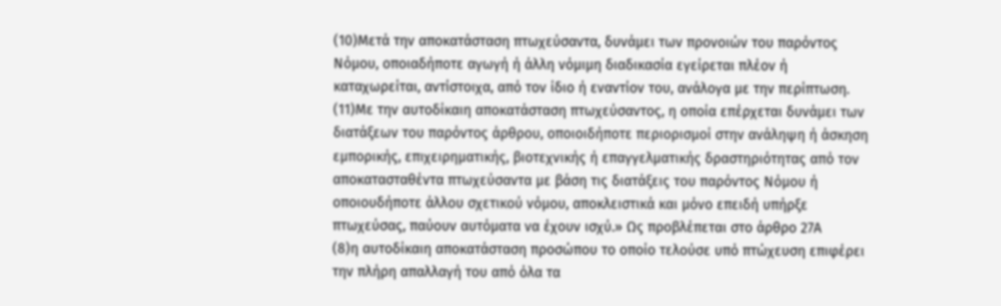(10)Μετά την αποκατάσταση πτωχεύσαντα, δυνάμει των προνοιών του παρόντος Νόμου, οποιαδήποτε αγωγή ή άλλη νόμιμη διαδικασία εγείρεται πλέον ή καταχωρείται, αντίστοιχα, από τον ίδιο ή εναντίον του, ανάλογα με την περίπτωση.
(11)Με την αυτοδίκαιη αποκατάσταση πτωχεύσαντος, η οποία επέρχεται δυνάμει των διατάξεων του παρόντος άρθρου, οποιοιδήποτε περιορισμοί στην ανάληψη ή άσκηση εμπορικής, επιχειρηματικής, βιοτεχνικής ή επαγγελματικής δραστηριότητας από τον αποκατασταθέντα πτωχεύσαντα με βάση τις διατάξεις του παρόντος Νόμου ή οποιουδήποτε άλλου σχετικού νόμου, αποκλειστικά και μόνο επειδή υπήρξε πτωχεύσας, παύουν αυτόματα να έχουν ισχύ.» Ως προβλέπεται στο άρθρο 27Α
(8)η αυτοδίκαιη αποκατάσταση προσώπου το οποίο τελούσε υπό πτώχευση επιφέρει την πλήρη απαλλαγή του από όλα τα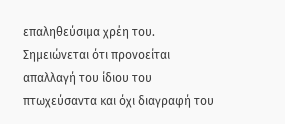επαληθεύσιμα χρέη του. Σημειώνεται ότι προνοείται απαλλαγή του ίδιου του πτωχεύσαντα και όχι διαγραφή του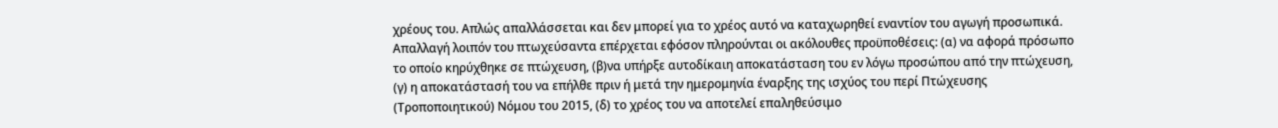χρέους του. Απλώς απαλλάσσεται και δεν μπορεί για το χρέος αυτό να καταχωρηθεί εναντίον του αγωγή προσωπικά. Απαλλαγή λοιπόν του πτωχεύσαντα επέρχεται εφόσον πληρούνται οι ακόλουθες προϋποθέσεις: (α) να αφορά πρόσωπο το οποίο κηρύχθηκε σε πτώχευση, (β)να υπήρξε αυτοδίκαιη αποκατάσταση του εν λόγω προσώπου από την πτώχευση, (γ) η αποκατάστασή του να επήλθε πριν ή μετά την ημερομηνία έναρξης της ισχύος του περί Πτώχευσης (Τροποποιητικού) Νόμου του 2015, (δ) το χρέος του να αποτελεί επαληθεύσιμο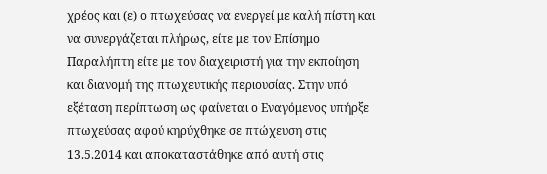χρέος και (ε) ο πτωχεύσας να ενεργεί με καλή πίστη και να συνεργάζεται πλήρως, είτε με τον Επίσημο Παραλήπτη είτε με τον διαχειριστή για την εκποίηση και διανομή της πτωχευτικής περιουσίας. Στην υπό εξέταση περίπτωση ως φαίνεται ο Εναγόμενος υπήρξε πτωχεύσας αφού κηρύχθηκε σε πτώχευση στις 13.5.2014 και αποκαταστάθηκε από αυτή στις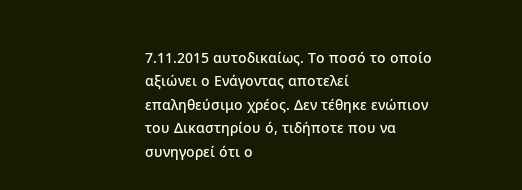7.11.2015 αυτοδικαίως. Το ποσό το οποίο αξιώνει ο Ενάγοντας αποτελεί επαληθεύσιμο χρέος. Δεν τέθηκε ενώπιον του Δικαστηρίου ό, τιδήποτε που να συνηγορεί ότι ο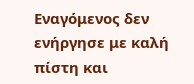Εναγόμενος δεν ενήργησε με καλή πίστη και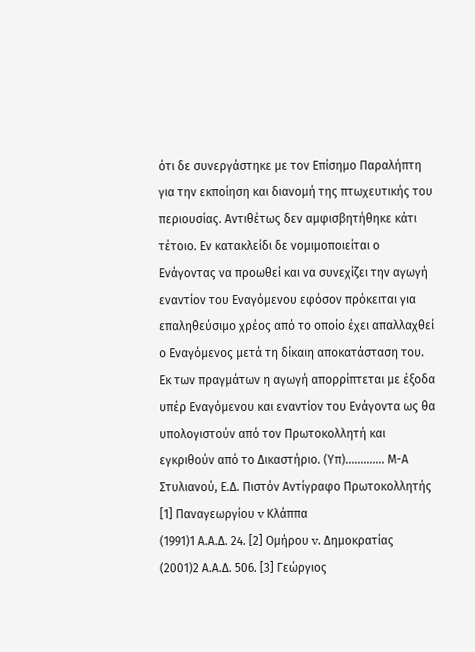ότι δε συνεργάστηκε με τον Επίσημο Παραλήπτη για την εκποίηση και διανομή της πτωχευτικής του περιουσίας. Αντιθέτως δεν αμφισβητήθηκε κάτι τέτοιο. Εν κατακλείδι δε νομιμοποιείται ο Ενάγοντας να προωθεί και να συνεχίζει την αγωγή εναντίον του Εναγόμενου εφόσον πρόκειται για επαληθεύσιμο χρέος από το οποίο έχει απαλλαχθεί ο Εναγόμενος μετά τη δίκαιη αποκατάσταση του. Εκ των πραγμάτων η αγωγή απορρίπτεται με έξοδα υπέρ Εναγόμενου και εναντίον του Ενάγοντα ως θα υπολογιστούν από τον Πρωτοκολλητή και εγκριθούν από το Δικαστήριο. (Υπ)............. Μ-Α Στυλιανού, Ε.Δ. Πιστόν Αντίγραφο Πρωτοκολλητής [1] Παναγεωργίου v Κλάππα
(1991)1 Α.Α.Δ. 24. [2] Ομήρου v. Δημοκρατίας
(2001)2 Α.Α.Δ. 506. [3] Γεώργιος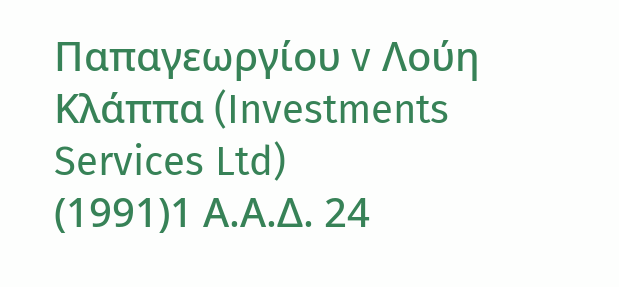Παπαγεωργίου v Λούη Κλάππα (Investments Services Ltd)
(1991)1 Α.Α.Δ. 24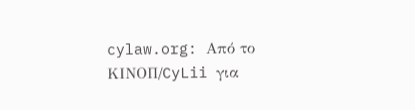cylaw.org: Από το ΚΙΝOΠ/CyLii για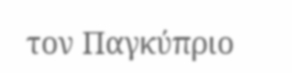τον Παγκύπριο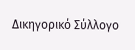Δικηγορικό Σύλλογο